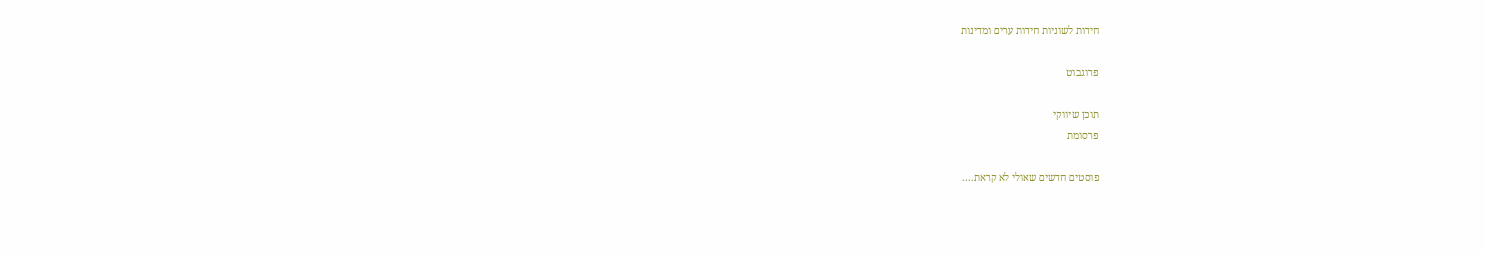חידות לשוניות חידות ערים ומדינות

פרוגבוט

תוכן שיווקי
פרסומת

פוסטים חדשים שאולי לא קראת....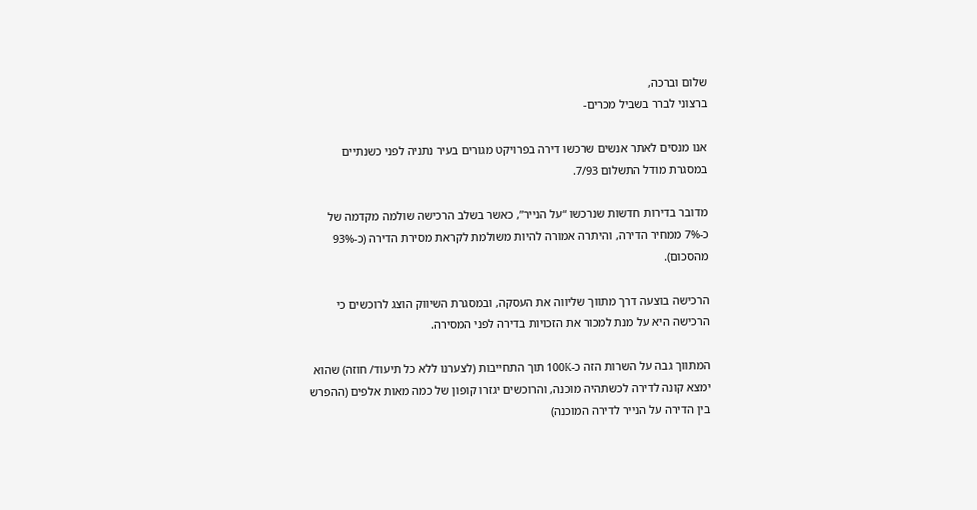שלום וברכה,
ברצוני לברר בשביל מכרים-

אנו מנסים לאתר אנשים שרכשו דירה בפרויקט מגורים בעיר נתניה לפני כשנתיים במסגרת מודל התשלום 7/93.

מדובר בדירות חדשות שנרכשו “על הנייר”, כאשר בשלב הרכישה שולמה מקדמה של כ-7% ממחיר הדירה, והיתרה אמורה להיות משולמת לקראת מסירת הדירה (כ-93% מהסכום).

הרכישה בוצעה דרך מתווך שליווה את העסקה, ובמסגרת השיווק הוצג לרוכשים כי הרכישה היא על מנת למכור את הזכויות בדירה לפני המסירה.

המתווך גבה על השרות הזה כ-100K תוך התחייבות (לצערנו ללא כל תיעוד/ חוזה) שהוא ימצא קונה לדירה לכשתהיה מוכנה, והרוכשים יגזרו קופון של כמה מאות אלפים (ההפרש בין הדירה על הנייר לדירה המוכנה)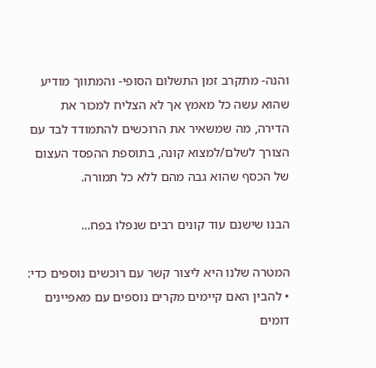והנה- מתקרב זמן התשלום הסופי- והמתווך מודיע שהוא עשה כל מאמץ אך לא הצליח למכור את הדירה, מה שמשאיר את הרוכשים להתמודד לבד עם הצורך לשלם/למצוא קונה, בתוספת ההפסד העצום של הכסף שהוא גבה מהם ללא כל תמורה.

הבנו שישנם עוד קונים רבים שנפלו בפח...

המטרה שלנו היא ליצור קשר עם רוכשים נוספים כדי:
• להבין האם קיימים מקרים נוספים עם מאפיינים דומים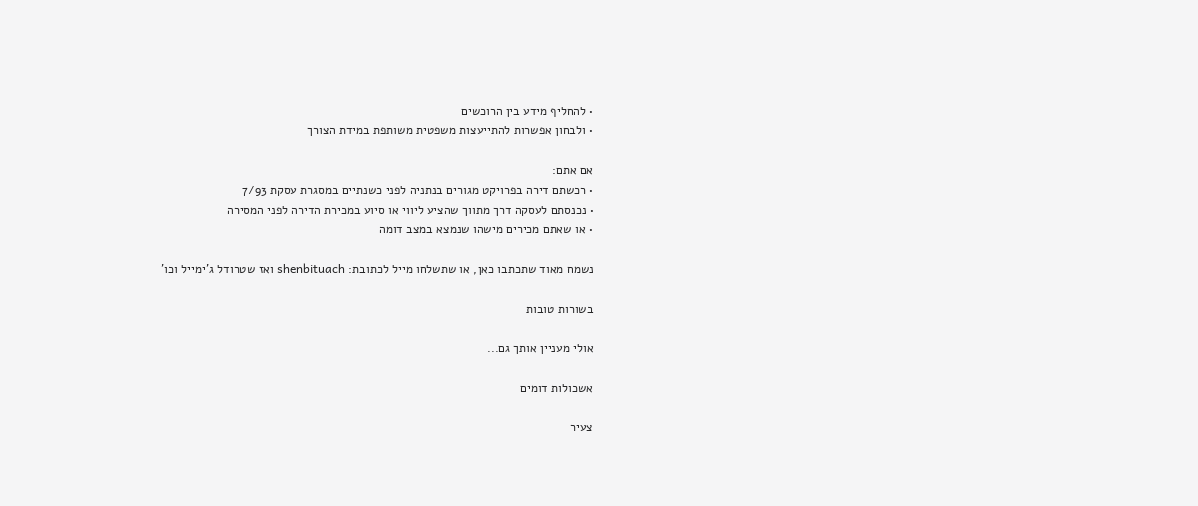• להחליף מידע בין הרוכשים
• ולבחון אפשרות להתייעצות משפטית משותפת במידת הצורך

אם אתם:
• רכשתם דירה בפרויקט מגורים בנתניה לפני כשנתיים במסגרת עסקת 7/93
• נכנסתם לעסקה דרך מתווך שהציע ליווי או סיוע במכירת הדירה לפני המסירה
• או שאתם מכירים מישהו שנמצא במצב דומה

נשמח מאוד שתכתבו כאן, או שתשלחו מייל לכתובת: shenbituach ואז שטרודל ג'ימייל וכו'

בשורות טובות

אולי מעניין אותך גם...

אשכולות דומים

צעיר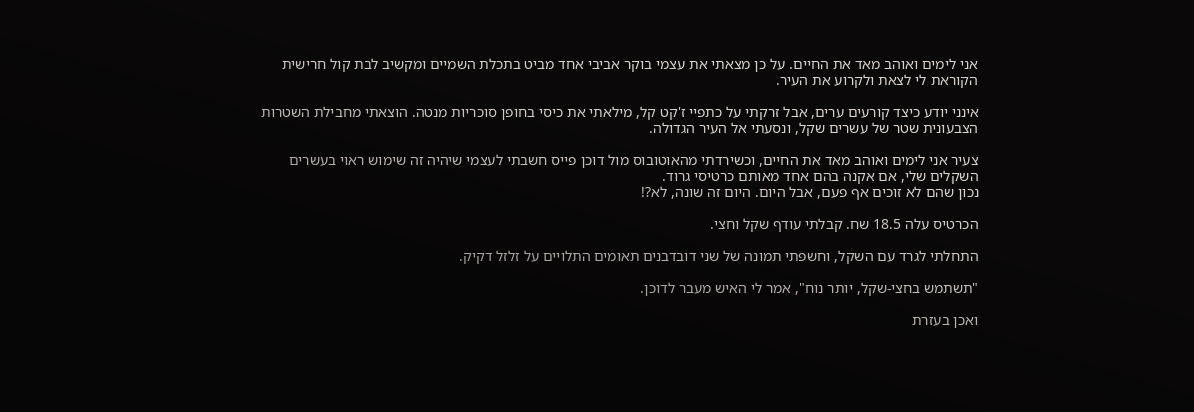אני לימים ואוהב מאד את החיים. על כן מצאתי את עצמי בוקר אביבי אחד מביט בתכלת השמיים ומקשיב לבת קול חרישית הקוראת לי לצאת ולקרוע את העיר.

אינני יודע כיצד קורעים ערים, אבל זרקתי על כתפיי ז'קט קל, מילאתי את כיסי בחופן סוכריות מנטה. הוצאתי מחבילת השטרות הצבעונית שטר של עשרים שקל, ונסעתי אל העיר הגדולה.

צעיר אני לימים ואוהב מאד את החיים, וכשירדתי מהאוטובוס מול דוכן פייס חשבתי לעצמי שיהיה זה שימוש ראוי בעשרים השקלים שלי, אם אקנה בהם אחד מאותם כרטיסי גרוד.
נכון שהם לא זוכים אף פעם, אבל היום. היום זה שונה, לא?!

הכרטיס עלה 18.5 שח. קבלתי עודף שקל וחצי.

התחלתי לגרד עם השקל, וחשפתי תמונה של שני דובדבנים תאומים התלויים על זלזל דקיק.

"תשתמש בחצי-שקל, יותר נוח", אמר לי האיש מעבר לדוכן.

ואכן בעזרת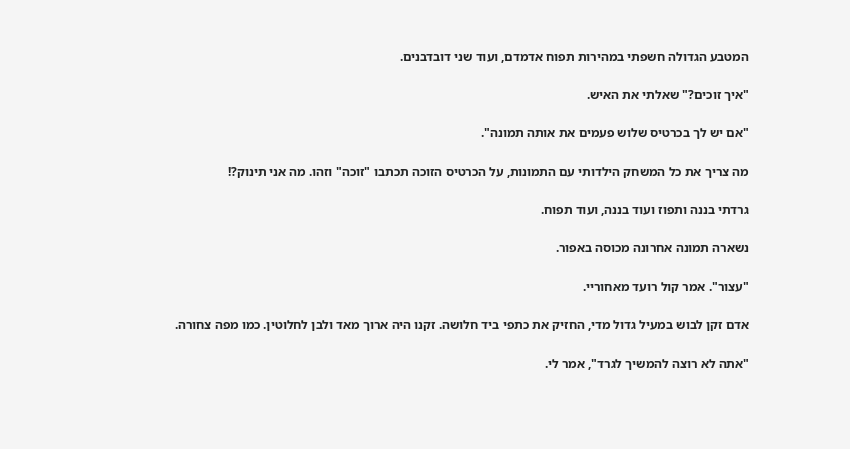המטבע הגדולה חשפתי במהירות תפוח אדמדם, ועוד שני דובדבנים.

"איך זוכים?" שאלתי את האיש.

"אם יש לך בכרטיס שלוש פעמים את אותה תמונה".

מה צריך את כל המשחק הילדותי עם התמונות, על הכרטיס הזוכה תכתבו "זוכה" וזהו. מה אני תינוק?!

גרדתי בננה ותפוז ועוד בננה, ועוד תפוח.

נשארה תמונה אחרונה מכוסה באפור.

"עצור". אמר קול רועד מאחוריי.

אדם זקן לבוש במעיל גדול מדי, החזיק את כתפי ביד חלושה. זקנו היה ארוך מאד ולבן לחלוטין. כמו מפה צחורה.

"אתה לא רוצה להמשיך לגרד", אמר לי.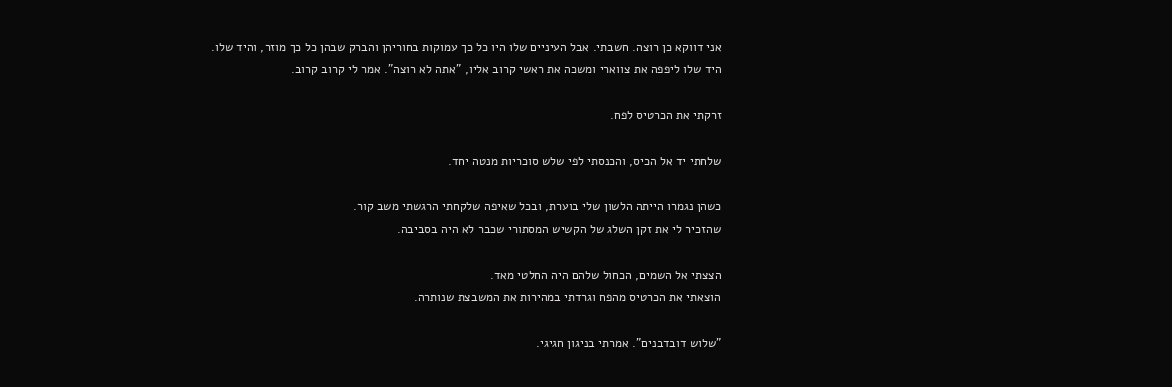אני דווקא כן רוצה. חשבתי. אבל העיניים שלו היו כל כך עמוקות בחוריהן והברק שבהן כל כך מוזר, והיד שלו.
היד שלו ליפפה את צווארי ומשכה את ראשי קרוב אליו, "אתה לא רוצה". אמר לי קרוב קרוב.

זרקתי את הכרטיס לפח.

שלחתי יד אל הכיס, והכנסתי לפי שלש סוכריות מנטה יחד.

כשהן נגמרו הייתה הלשון שלי בוערת, ובכל שאיפה שלקחתי הרגשתי משב קור.
שהזכיר לי את זקן השלג של הקשיש המסתורי שכבר לא היה בסביבה.

הצצתי אל השמים, הכחול שלהם היה החלטי מאד.
הוצאתי את הכרטיס מהפח וגרדתי במהירות את המשבצת שנותרה.

"שלוש דובדבנים". אמרתי בניגון חגיגי.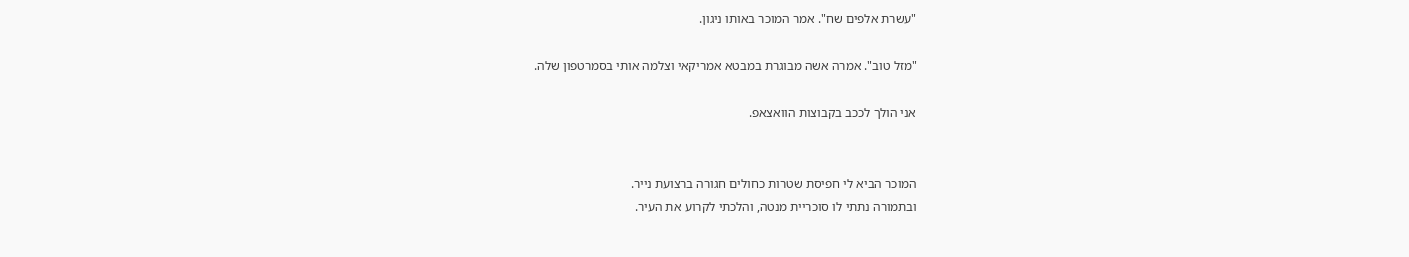"עשרת אלפים שח". אמר המוכר באותו ניגון.

"מזל טוב". אמרה אשה מבוגרת במבטא אמריקאי וצלמה אותי בסמרטפון שלה.

אני הולך לככב בקבוצות הוואצאפ.


המוכר הביא לי חפיסת שטרות כחולים חגורה ברצועת נייר.
ובתמורה נתתי לו סוכריית מנטה, והלכתי לקרוע את העיר.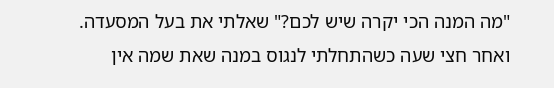"מה המנה הכי יקרה שיש לכם?" שאלתי את בעל המסעדה.
ואחר חצי שעה כשהתחלתי לנגוס במנה שאת שמה אין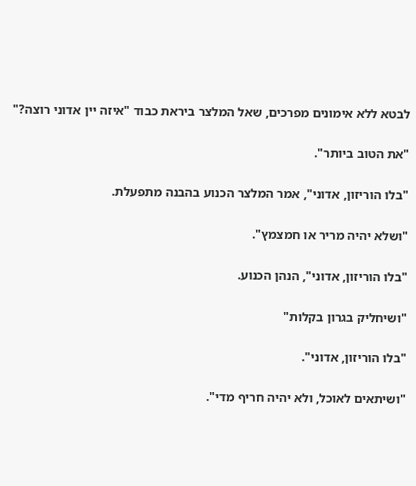לבטא ללא אימונים מפרכים, שאל המלצר ביראת כבוד "איזה יין אדוני רוצה?"

"את הטוב ביותר".

"בלו הוריזון, אדוני", אמר המלצר הכנוע בהבנה מתפעלת.

"ושלא יהיה מריר או חמצמץ".

"בלו הוריזון, אדוני", הנהן הכנוע.

"ושיחליק בגרון בקלות"

"בלו הוריזון, אדוני".

"ושיתאים לאוכל, ולא יהיה חריף מדי".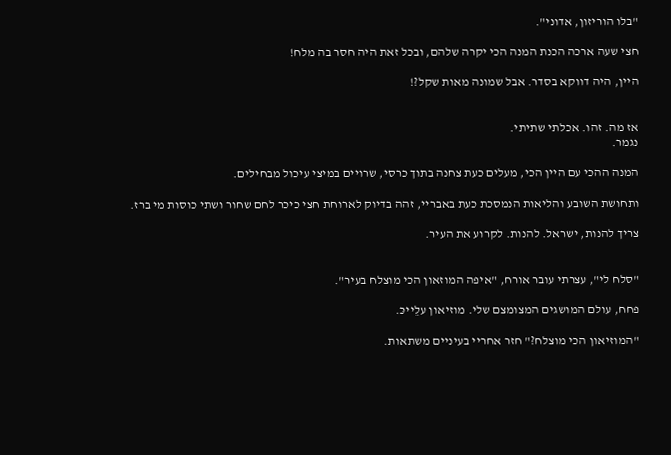"בלו הוריזון, אדוני".

חצי שעה ארכה הכנת המנה הכי יקרה שלהם, ובכל זאת היה חסר בה מלח!

היין, היה דווקא בסדר. אבל שמונה מאות שקל?!


אז מה. זהו. אכלתי שתיתי.
נגמר.

המנה ההכי עם היין הכי, מעלים כעת צחנה בתוך כרסי, שרויים במיצי עיכול מבחילים.

ותחושת השובע והליאות הנמסכת כעת באבריי, זהה בדיוק לארוחת חצי כיכר לחם שחור ושתי כוסות מי ברז.

צריך להנות, ישראל. להנות. לקרוע את העיר.


"סלח לי", עצרתי עובר אורח, "איפה המוזאון הכי מוצלח בעיר".

פחח, עולם המושגים המצומצם שלי. מוזיאון עלֵייכּ.

"המוזיאון הכי מוצלח?" חזר אחריי בעיניים משתאות.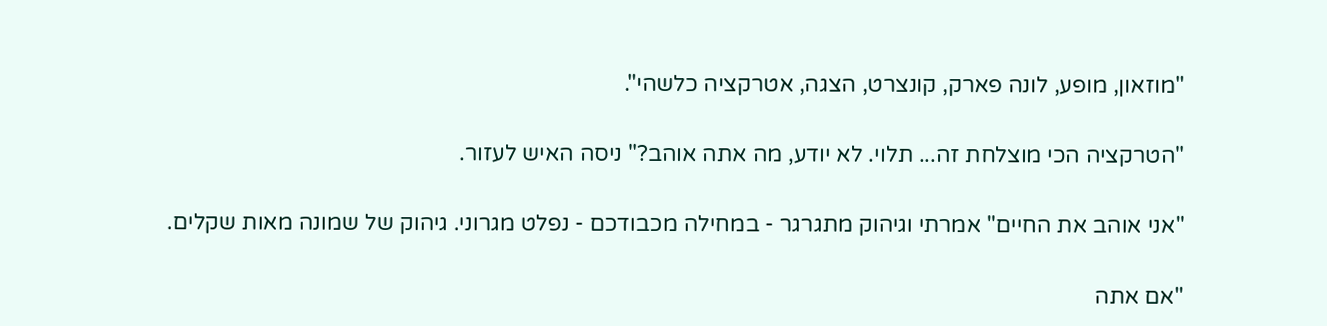"מוזאון, מופע, לונה פארק, קונצרט, הצגה, אטרקציה כלשהי".

"הטרקציה הכי מוצלחת זה... תלוי. לא יודע, מה אתה אוהב?" ניסה האיש לעזור.

"אני אוהב את החיים" אמרתי וגיהוק מתגרגר - במחילה מכבודכם - נפלט מגרוני. גיהוק של שמונה מאות שקלים.

"אם אתה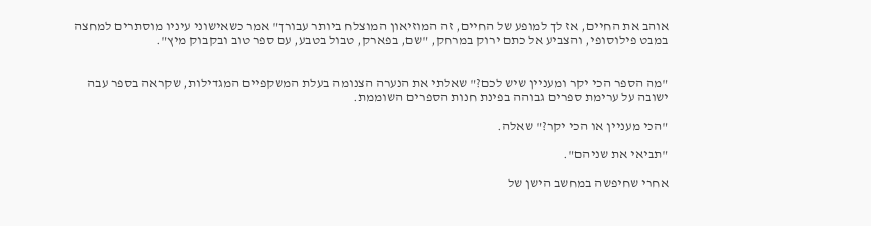אוהב את החיים, אז לך למופע של החיים, זה המוזיאון המוצלח ביותר עבורך" אמר כשאישוני עיניו מוסתרים למחצה במבט פילוסופי, והצביע אל כתם ירוק במרחק, "שם, בפארק, טבול בטבע, עם ספר טוב ובקבוק מיץ".


"מה הספר הכי יקר ומעניין שיש לכם?" שאלתי את הנערה הצנומה בעלת המשקפיים המגדילות, שקראה בספר עבה ישובה על ערימת ספרים גבוהה בפינת חנות הספרים השוממת.

"הכי מעניין או הכי יקר?" שאלה.

"תביאי את שניהם".

אחרי שחיפשה במחשב הישן של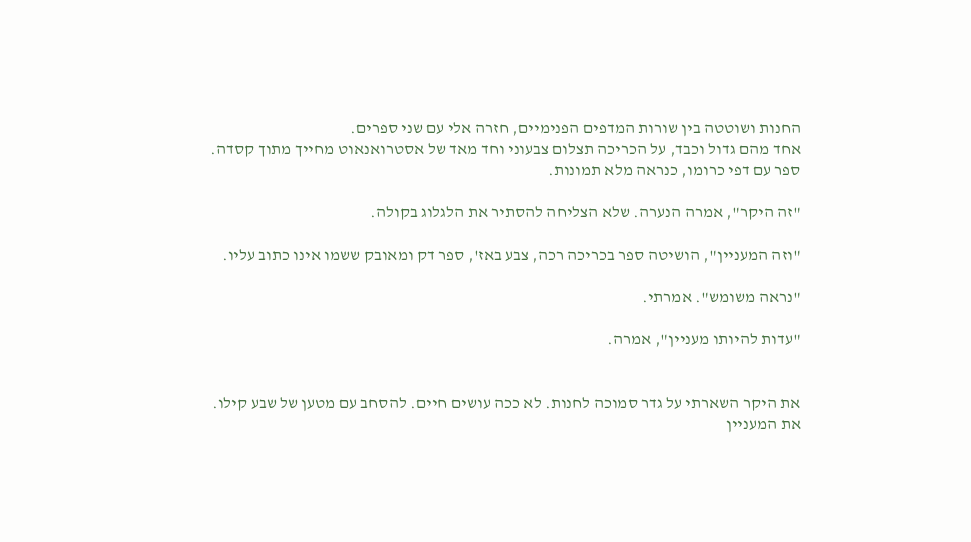החנות ושוטטה בין שורות המדפים הפנימיים, חזרה אלי עם שני ספרים.
אחד מהם גדול וכבד, על הכריכה תצלום צבעוני וחד מאד של אסטרואנאוט מחייך מתוך קסדה. ספר עם דפי כרומו, כנראה מלא תמונות.

"זה היקר", אמרה הנערה. שלא הצליחה להסתיר את הלגלוג בקולה.

"וזה המעניין", הושיטה ספר בכריכה רכה, צבע באז', ספר דק ומאובק ששמו אינו כתוב עליו.

"נראה משומש". אמרתי.

"עדות להיותו מעניין", אמרה.


את היקר השארתי על גדר סמוכה לחנות. לא ככה עושים חיים. להסחב עם מטען של שבע קילו.
את המעניין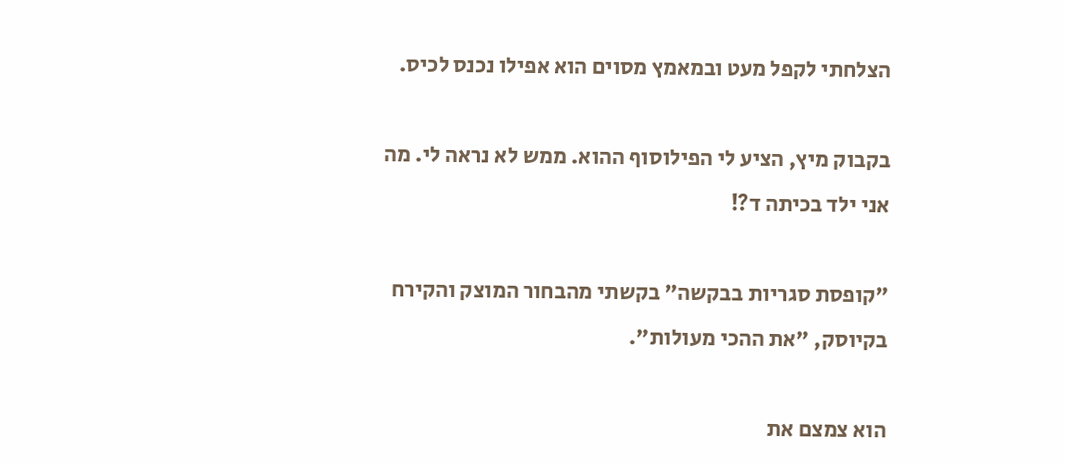הצלחתי לקפל מעט ובמאמץ מסוים הוא אפילו נכנס לכיס.

בקבוק מיץ, הציע לי הפילוסוף ההוא. ממש לא נראה לי. מה אני ילד בכיתה ד?!

"קופסת סגריות בבקשה" בקשתי מהבחור המוצק והקירח בקיוסק, "את ההכי מעולות".

הוא צמצם את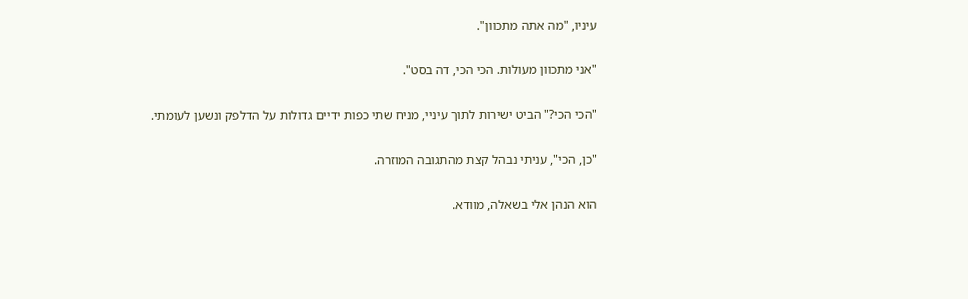עיניו, "מה אתה מתכוון".

"אני מתכוון מעולות. הכי הכי, דה בסט".

"הכי הכי?" הביט ישירות לתוך עיניי, מניח שתי כפות ידיים גדולות על הדלפק ונשען לעומתי.

"כן, הכי", עניתי נבהל קצת מהתגובה המוזרה.

הוא הנהן אלי בשאלה, מוודא.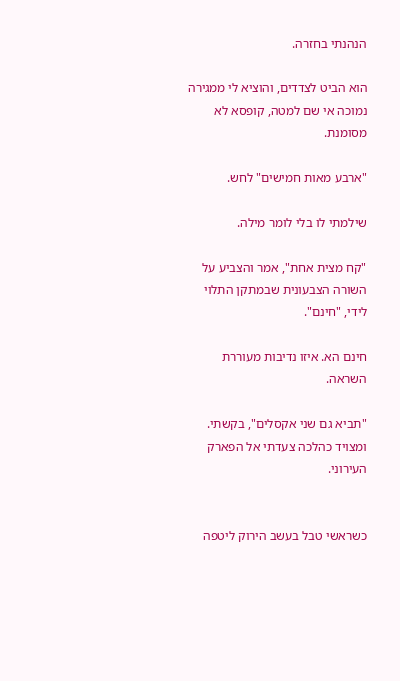הנהנתי בחזרה.

הוא הביט לצדדים, והוציא לי ממגירה נמוכה אי שם למטה, קופסא לא מסומנת.

"ארבע מאות חמישים" לחש.

שילמתי לו בלי לומר מילה.

"קח מצית אחת", אמר והצביע על השורה הצבעונית שבמתקן התלוי לידי, "חינם".

חינם הא. איזו נדיבות מעוררת השראה.

"תביא גם שני אקסלים", בקשתי.
ומצויד כהלכה צעדתי אל הפארק העירוני.


כשראשי טבל בעשב הירוק ליטפה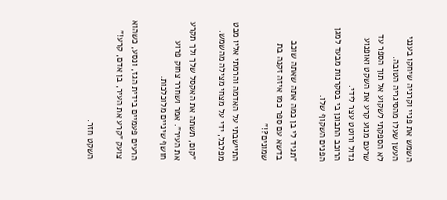השמש את פניי וקרניה שיחקו בענני העשן שעלו מהסיגריה הטובה.
לא הספקתי לשקוע אל תוך הספר עד שרעם מנוע קרע את השקט ואופנוע גדול ורוטט עצר לידי.
הרוכב התבונן בי בסקרנות מבעד למגן הפנים השקוף שלו.

"תגיד לי בן כמה אתה שאתה שוכב בדשא עם ספר כמו איזה זקנה בת שמונים?!"

התיישבתי על האדמה והרמתי אליו מבט מפלבל, ידי על מצחי מצילה מהשמש.

"קום, תשתה את האקסל שלך ולך תקרע את העיר". אמר ושחרר צחוק פרוע חושף שיניים מלוכלכות.

הרעים פעמיים בידית הגז, ונסע, כשהוא צועק "קרע את העיר, בן אדם, קרע!"

השקט חזר.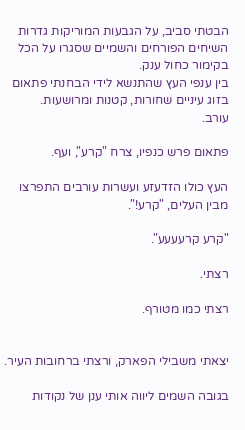הבטתי סביב, על הגבעות המוריקות גדרות השיחים הפורחים והשמיים שסגרו על הכל בקימור כחול ענק.
בין ענפי העץ שהתנשא לידי הבחנתי פתאום בזוג עיניים שחורות, קטנות ומרושעות.
עורב.

פתאום פרש כנפיו, צרח "קרע", ועף.

העץ כולו הזדעזע ועשרות עורבים התפרצו מבין העלים, "קרע!".

"קרע קרעעעע".

רצתי.

רצתי כמו מטורף.


יצאתי משבילי הפארק, ורצתי ברחובות העיר.

בגובה השמים ליווה אותי ענן של נקודות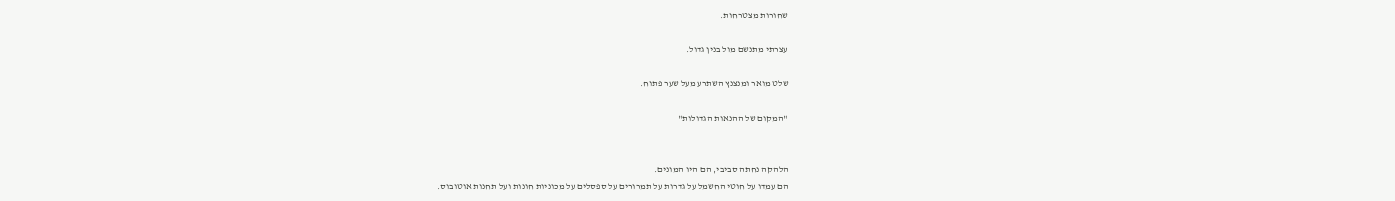שחורות מצטרחות.

עצרתי מתנשם מול בנין גדול.

שלט מואר ומנצנץ השתרע מעל שער פתוח.

"המקום של ההנאות הגדולות"


הלהקה נחתה סביבי, הם היו המונים.
הם עמדו על חוטי החשמל על גדרות על תמרורים על ספסלים על מכוניות חונות ועל תחנות אוטובוס.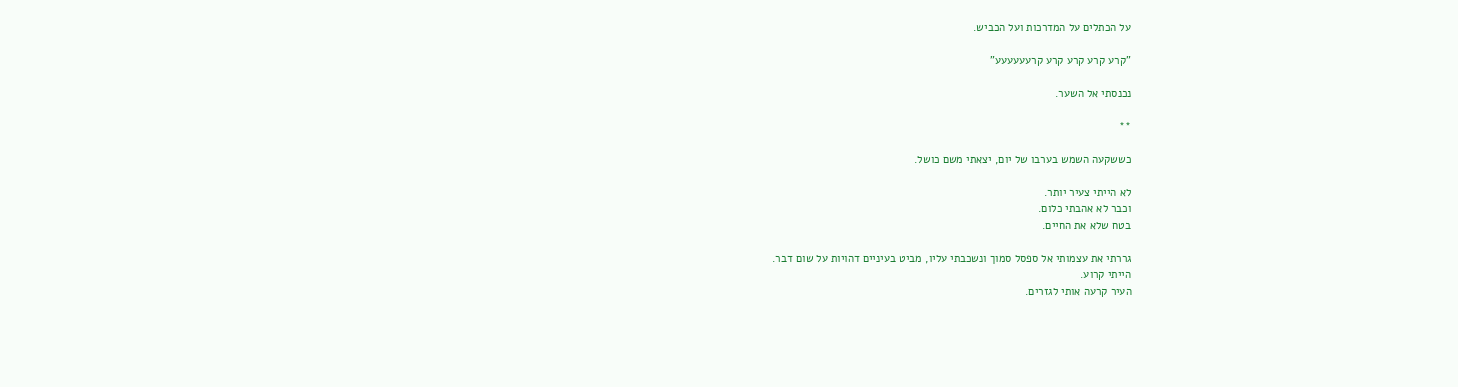על הכתלים על המדרכות ועל הכביש.

"קרע קרע קרע קרע קרעעעעעע"

נכנסתי אל השער.

**

כששקעה השמש בערבו של יום, יצאתי משם כושל.

לא הייתי צעיר יותר.
וכבר לא אהבתי כלום.
בטח שלא את החיים.

גררתי את עצמותי אל ספסל סמוך ונשכבתי עליו, מביט בעיניים דהויות על שום דבר.
הייתי קרוע.
העיר קרעה אותי לגזרים.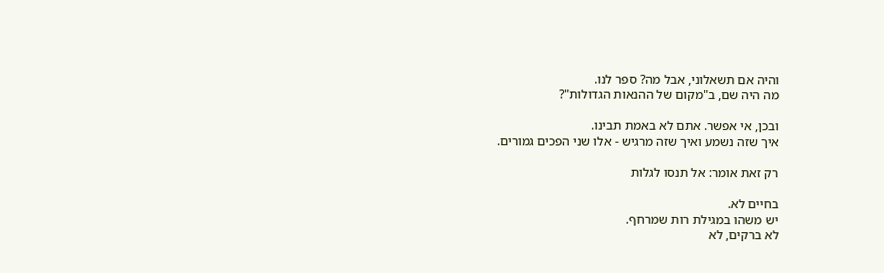והיה אם תשאלוני, אבל מה? ספר לנו.
מה היה שם, ב"מקום של ההנאות הגדולות"?

ובכן, אי אפשר. אתם לא באמת תבינו.
איך שזה נשמע ואיך שזה מרגיש - אלו שני הפכים גמורים.

רק זאת אומר: אל תנסו לגלות

בחיים לא.
יש משהו במגילת רות שמרחף.
לא ברקים, לא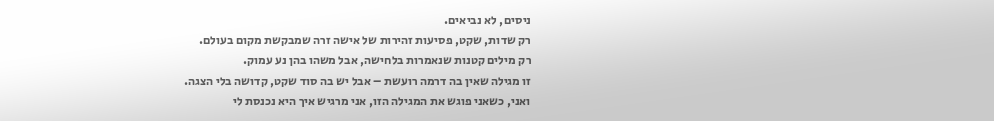ניסים, לא נביאים.
רק שדות, שקט, פסיעות זהירות של אישה זרה שמבקשת מקום בעולם.
רק מילים קטנות שנאמרות בלחישה, אבל משהו בהן נע עמוק.
זו מגילה שאין בה דרמה רועשת – אבל יש בה סוד שקט, קדושה בלי הצגה.
ואני, כשאני פוגש את המגילה הזו, אני מרגיש איך היא נכנסת לי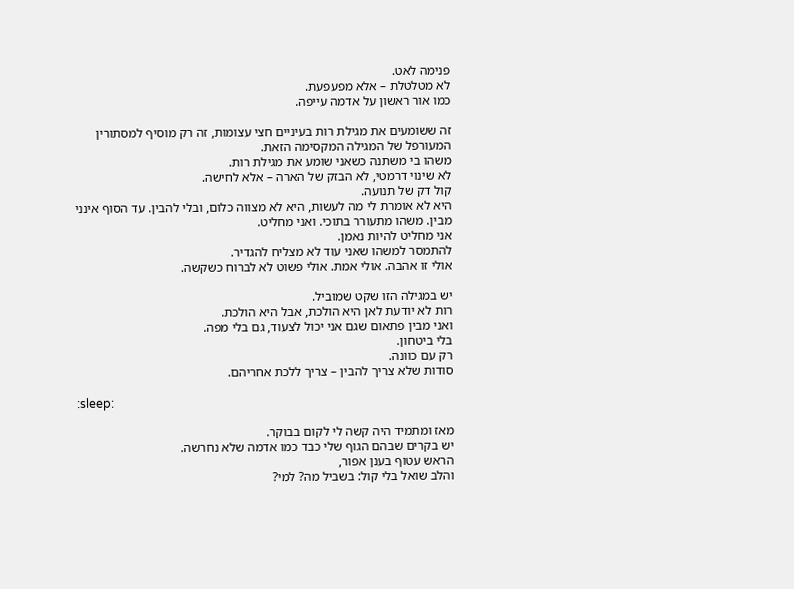פנימה לאט.
לא מטלטלת – אלא מפעפעת.
כמו אור ראשון על אדמה עייפה.

זה ששומעים את מגילת רות בעיניים חצי עצומות, זה רק מוסיף למסתורין המעורפל של המגילה המקסימה הזאת.
משהו בי משתנה כשאני שומע את מגילת רות.
לא שינוי דרמטי, לא הבזק של הארה – אלא לחישה.
קול דק של תנועה.
היא לא אומרת לי מה לעשות, היא לא מצווה כלום, ובלי להבין. עד הסוף אינני מבין. משהו מתעורר בתוכי. ואני מחליט.
אני מחליט להיות נאמן.
להתמסר למשהו שאני עוד לא מצליח להגדיר.
אולי זו אהבה. אולי אמת. אולי פשוט לא לברוח כשקשה.

יש במגילה הזו שקט שמוביל.
רות לא יודעת לאן היא הולכת, אבל היא הולכת.
ואני מבין פתאום שגם אני יכול לצעוד, גם בלי מפה.
בלי ביטחון.
רק עם כוונה.
סודות שלא צריך להבין – צריך ללכת אחריהם.

:sleep:

מאז ומתמיד היה קשה לי לקום בבוקר.
יש בקרים שבהם הגוף שלי כבד כמו אדמה שלא נחרשה.
הראש עטוף בענן אפור,
והלב שואל בלי קול: בשביל מה? למי?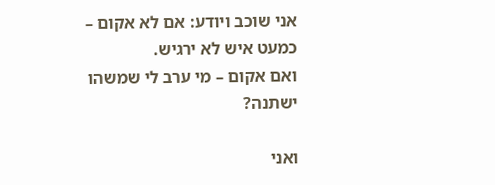אני שוכב ויודע: אם לא אקום – כמעט איש לא ירגיש.
ואם אקום – מי ערב לי שמשהו ישתנה?

ואני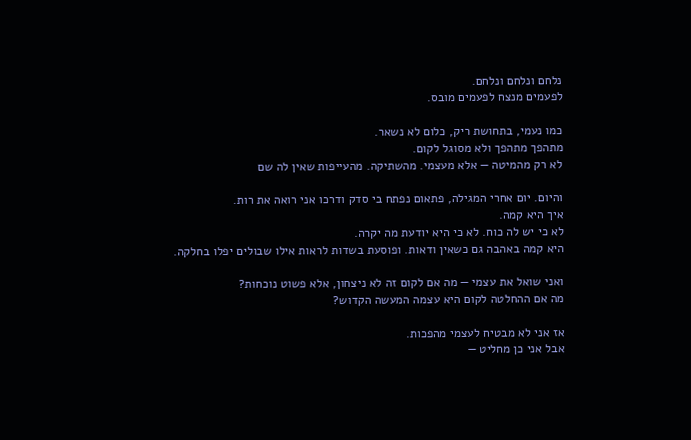נלחם ונלחם ונלחם.
לפעמים מנצח לפעמים מובס.

כמו נעמי, בתחושת ריק, כלום לא נשאר.
מתהפך מתהפך ולא מסוגל לקום.
לא רק מהמיטה — אלא מעצמי. מהשתיקה. מהעייפות שאין לה שם

והיום. יום אחרי המגילה, פתאום נפתח בי סדק ודרכו אני רואה את רות.
איך היא קמה.
לא כי יש לה כוח. לא כי היא יודעת מה יקרה.
היא קמה באהבה גם כשאין ודאות. ופוסעת בשדות לראות אילו שבולים יפלו בחלקה.

ואני שואל את עצמי — מה אם לקום זה לא ניצחון, אלא פשוט נוכחות?
מה אם ההחלטה לקום היא עצמה המעשה הקדוש?

אז אני לא מבטיח לעצמי מהפכות.
אבל אני כן מחליט —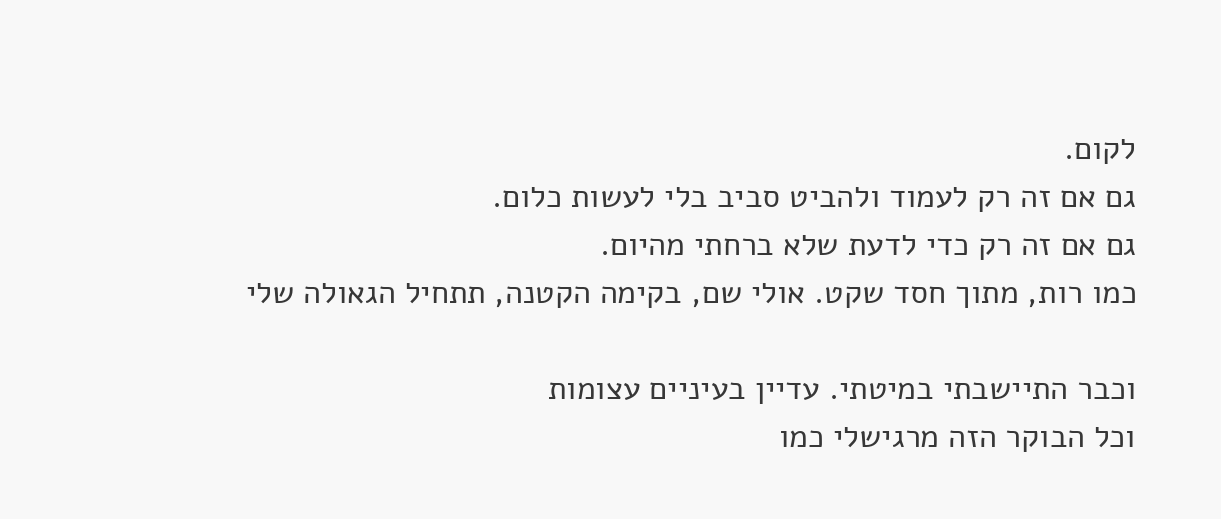לקום.
גם אם זה רק לעמוד ולהביט סביב בלי לעשות כלום.
גם אם זה רק כדי לדעת שלא ברחתי מהיום.
כמו רות, מתוך חסד שקט. אולי שם, בקימה הקטנה, תתחיל הגאולה שלי

וכבר התיישבתי במיטתי. עדיין בעיניים עצומות
וכל הבוקר הזה מרגישלי כמו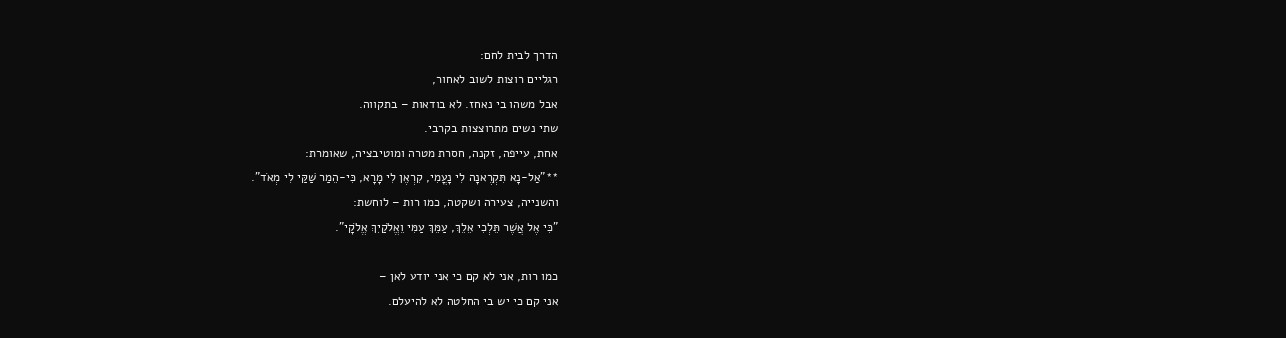הדרך לבית לחם:
רגליים רוצות לשוב לאחור,
אבל משהו בי נאחז. לא בודאות – בתקווה.
שתי נשים מתרוצצות בקרבי.
אחת, עייפה, זקנה, חסרת מטרה ומוטיבציה, שאומרת:
**"אַל-נָא תִּקְרֶאנָה לִי נָעֳמִי, קִרְאֶן לִי מָרָא, כִּי-הֵמַר שַׁקַּי לִי מְאֹד".
והשנייה, צעירה ושקטה, כמו רות – לוחשת:
"כִּי אֶל אֲשֶׁר תֵּלְכִי אֵלֵךְ, עַמֵּךְ עַמִּי וֵאֱלֹקַיִךְ אֱלֹקׇי".

כמו רות, אני לא קם כי אני יודע לאן –
אני קם כי יש בי החלטה לא להיעלם.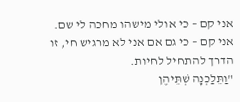אני קם – כי אולי מישהו מחכה לי שם.
אני קם – כי גם אם אני לא מרגיש חי, זו הדרך להתחיל לחיות.
"וַתֵּלַכְנָה שְׁתֵּיהֶן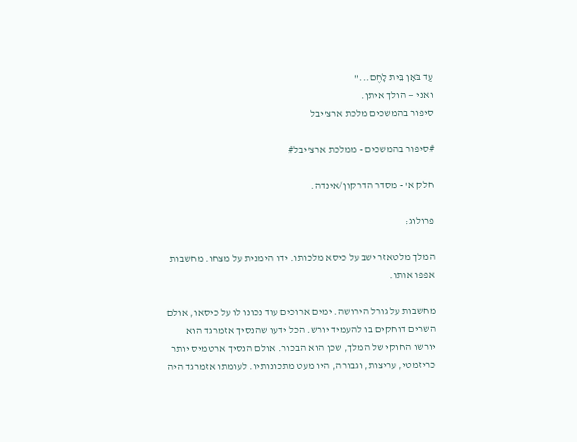עַד בֹּאָן בֵּית לָחֶם..."
ואני — הולך איתן.
סיפור בהמשכים מלכת ארצ'יבל

#סיפור בהמשכים - ממלכת ארצ'יבל#

חלק א' - מסדר הדרקון/אינדה.

פרולוג:

המלך מלטאזר ישב על כיסא מלכותו. ידו הימנית על מצחו. מחשבות אפפו אותו.

מחשבות על גורל הירושה. ימים ארוכים עוד נכונו לו על כיסאו, אולם השרים דוחקים בו להעמיד יורש. הכל ידעו שהנסיך אזמרגד הוא יורשו החוקי של המלך, שכן הוא הבכור. אולם הנסיך ארטמיס יותר כריזמטי, עריצות, וגבורה, היו מעט מתכונותיו. לעומתו אזמרגד היה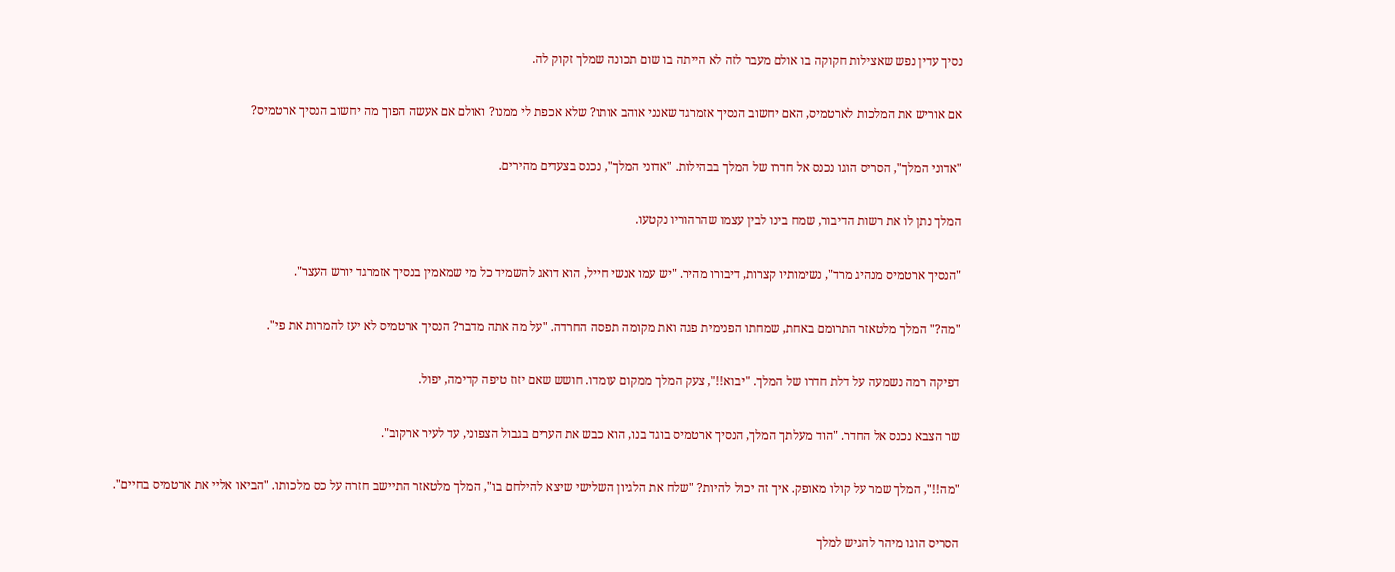נסיך עדין נפש שאצילות חקוקה בו אולם מעבר לזה לא הייתה בו שום תכונה שמלך זקוק לה.

אם אוריש את המלכות לארטמיס, האם יחשוב הנסיך אזמרגד שאנני אוהב אותו? שלא אכפת לי ממנו? ואולם אם אעשה הפוך מה יחשוב הנסיך ארטמיס?

"אדוני המלך", הסריס הוגו נכנס אל חדרו של המלך בבהילות. "אדוני המלך", נכנס בצעדים מהירים.

המלך נתן לו את רשות הדיבור, שמח בינו לבין עצמו שהרהוריו נקטעו.

"הנסיך ארטמיס מנהיג מרד", נשימותיו קצרות, דיבורו מהיר. "יש עמו אנשי חייל, הוא דואג להשמיד כל מי שמאמין בנסיך אזמרגד יורש העצר".

"מה?" המלך מלטאזר התרומם באחת, שמחתו הפנימית פגה ואת מקומה תפסה החרדה. "על מה אתה מדבר? הנסיך ארטמיס לא יעז להמרות את פי".

דפיקה רמה נשמעה על דלת חדרו של המלך. "יבוא!!", צעק המלך ממקום עומדו. חושש שאם יזוז טיפה קדימה, יפול.

שר הצבא נכנס אל החדר. "הוד מעלתך המלך, הנסיך ארטמיס בוגד בנו, הוא כבש את הערים בגבול הצפוני, עד לעיר ארקוב".

"מה!!", המלך שמר על קולו מאופק. איך זה יכול להיות? "שלח את הלגיון השלישי שיצא להילחם בו", המלך מלטאזר התיישב חזרה על כס מלכותו. "הביאו אליי את ארטמיס בחיים".

הסריס הוגו מיהר להגיש למלך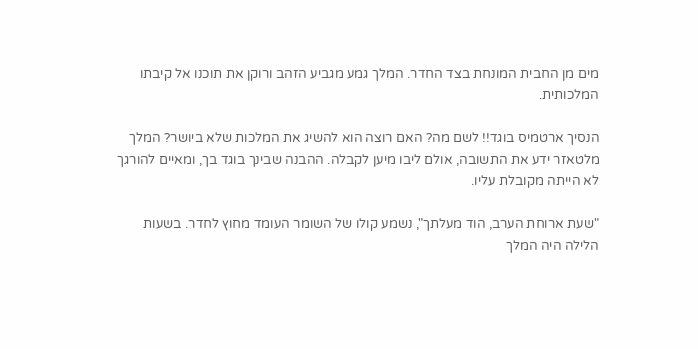מים מן החבית המונחת בצד החדר. המלך גמע מגביע הזהב ורוקן את תוכנו אל קיבתו המלכותית.

הנסיך ארטמיס בוגד!! לשם מה? האם רוצה הוא להשיג את המלכות שלא ביושר? המלך מלטאזר ידע את התשובה, אולם ליבו מיען לקבלה. ההבנה שבינך בוגד בך, ומאיים להורגך לא הייתה מקובלת עליו.

"שעת ארוחת הערב, הוד מעלתך", נשמע קולו של השומר העומד מחוץ לחדר. בשעות הלילה היה המלך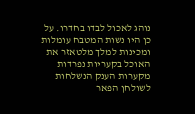נוהג לאכול לבדו בחדרו. על כן היו נשות המטבח עומלות ומכינות למלך מלטאזר את האוכל בקעריות נפרדות מקערות הענק הנשלחות לשולחן הפאר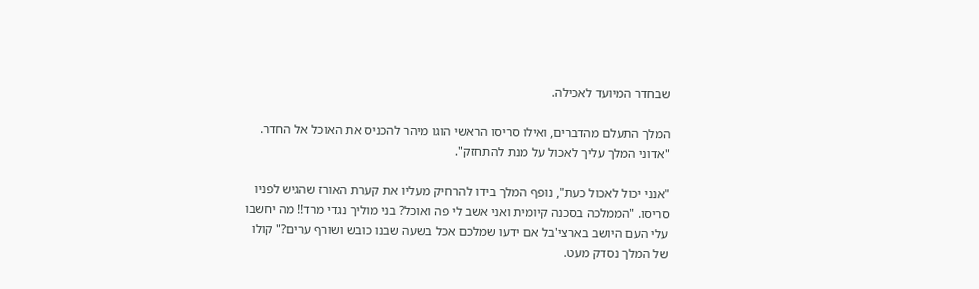שבחדר המיועד לאכילה.

המלך התעלם מהדברים, ואילו סריסו הראשי הוגו מיהר להכניס את האוכל אל החדר. "אדוני המלך עליך לאכול על מנת להתחזק".

"אנני יכול לאכול כעת", נופף המלך בידו להרחיק מעליו את קערת האורז שהגיש לפניו סריסו. "הממלכה בסכנה קיומית ואני אשב לי פה ואוכל? בני מוליך נגדי מרד!! מה יחשבו עלי העם היושב בארצי'בל אם ידעו שמלכם אכל בשעה שבנו כובש ושורף ערים?" קולו של המלך נסדק מעט.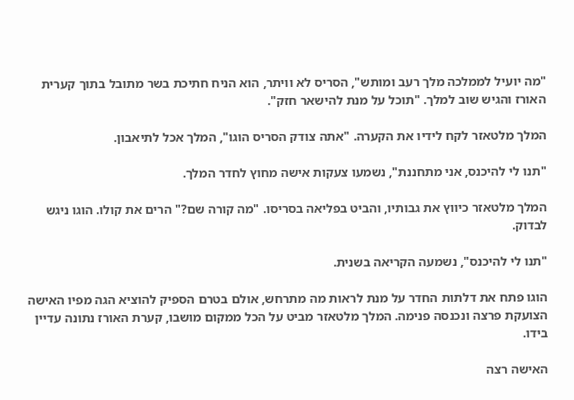"מה יועיל לממלכה מלך רעב ומותש", הסריס לא וויתר, הוא הניח חתיכת בשר מתובל בתוך קערית האורז והגיש שוב למלך. "תוכל על מנת להישאר חזק".

המלך מלטאזר לקח לידיו את הקערה. "אתה צודק הסריס הוגו", המלך אכל לתיאבון.

"תנו לי להיכנס, אני מתחננת", נשמעו צעקות אישה מחוץ לחדר המלך.

המלך מלטאזר כיווץ את גבותיו, והביט בפליאה בסריסו. "מה קורה שם?" הרים את קולו. הוגו ניגש לבדוק.

"תנו לי להיכנס", נשמעה הקריאה בשנית.

הוגו פתח את דלתות החדר על מנת לראות מה מתרחש, אולם בטרם הספיק להוציא הגה מפיו האישה הצועקת פרצה ונכנסה פנימה. המלך מלטאזר מביט על הכל ממקום מושבו, קערת האורז נתונה עדיין בידו.

האישה רצה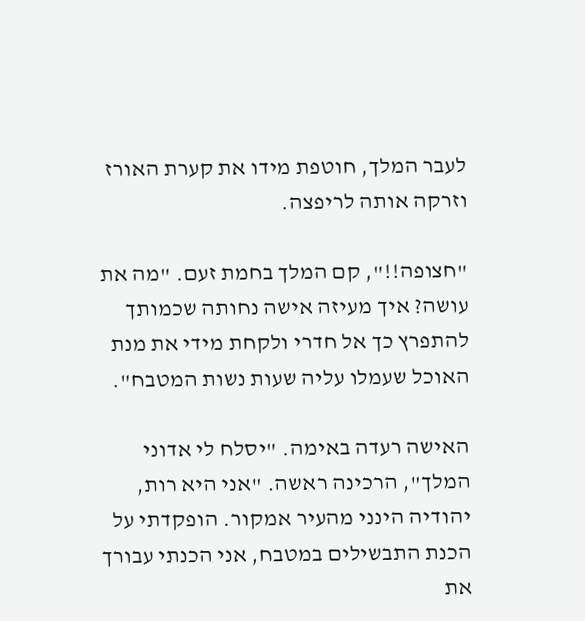לעבר המלך, חוטפת מידו את קערת האורז וזרקה אותה לריפצה.

"חצופה!!", קם המלך בחמת זעם. "מה את עושה? איך מעיזה אישה נחותה שכמותך להתפרץ כך אל חדרי ולקחת מידי את מנת האוכל שעמלו עליה שעות נשות המטבח".

האישה רעדה באימה. "יסלח לי אדוני המלך", הרכינה ראשה. "אני היא רות, יהודיה הינני מהעיר אמקור. הופקדתי על הכנת התבשילים במטבח, אני הכנתי עבורך את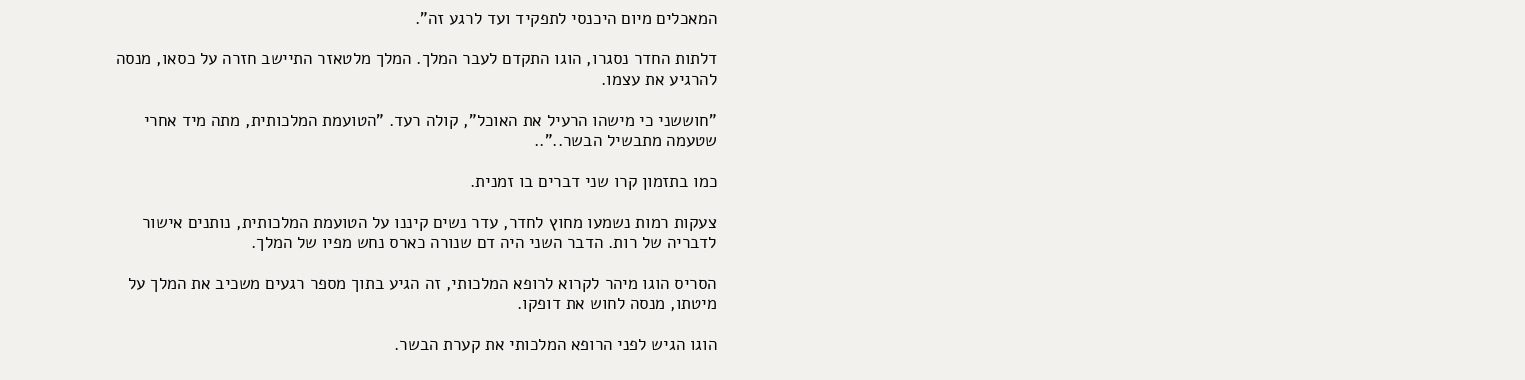המאכלים מיום היכנסי לתפקיד ועד לרגע זה".

דלתות החדר נסגרו, הוגו התקדם לעבר המלך. המלך מלטאזר התיישב חזרה על כסאו, מנסה להרגיע את עצמו.

"חוששני כי מישהו הרעיל את האוכל", קולה רעד. "הטועמת המלכותית, מתה מיד אחרי שטעמה מתבשיל הבשר.."..

כמו בתזמון קרו שני דברים בו זמנית.

צעקות רמות נשמעו מחוץ לחדר, עדר נשים קיננו על הטועמת המלכותית, נותנים אישור לדבריה של רות. הדבר השני היה דם שנורה כארס נחש מפיו של המלך.

הסריס הוגו מיהר לקרוא לרופא המלכותי, זה הגיע בתוך מספר רגעים משכיב את המלך על מיטתו, מנסה לחוש את דופקו.

הוגו הגיש לפני הרופא המלכותי את קערת הבשר.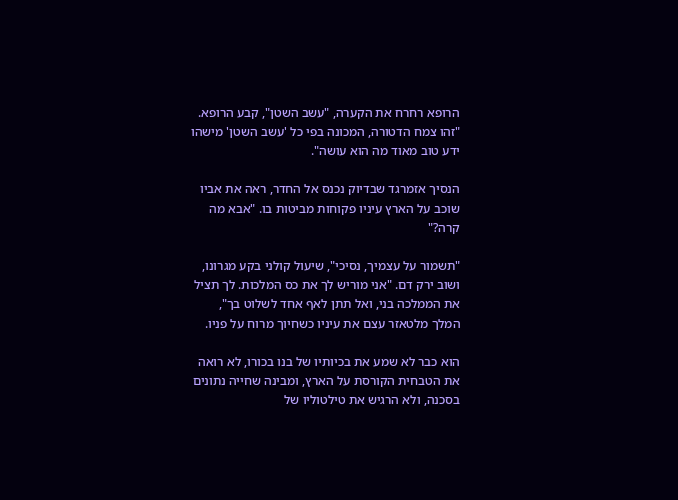הרופא רחרח את הקערה, "עשב השטן", קבע הרופא. "זהו צמח הדטורה, המכונה בפי כל 'עשב השטן' מישהו ידע טוב מאוד מה הוא עושה".

הנסיך אזמרגד שבדיוק נכנס אל החדר, ראה את אביו שוכב על הארץ עיניו פקוחות מביטות בו. "אבא מה קרה?"

"תשמור על עצמיך, נסיכי", שיעול קולני בקע מגרונו, ושוב ירק דם. "אני מוריש לך את כס המלכות. לך תציל את הממלכה בני, ואל תתן לאף אחד לשלוט בך", המלך מלטאזר עצם את עיניו כשחיוך מרוח על פניו.

הוא כבר לא שמע את בכיותיו של בנו בכורו, לא רואה את הטבחית הקורסת על הארץ, ומבינה שחייה נתונים בסכנה, ולא הרגיש את טילטוליו של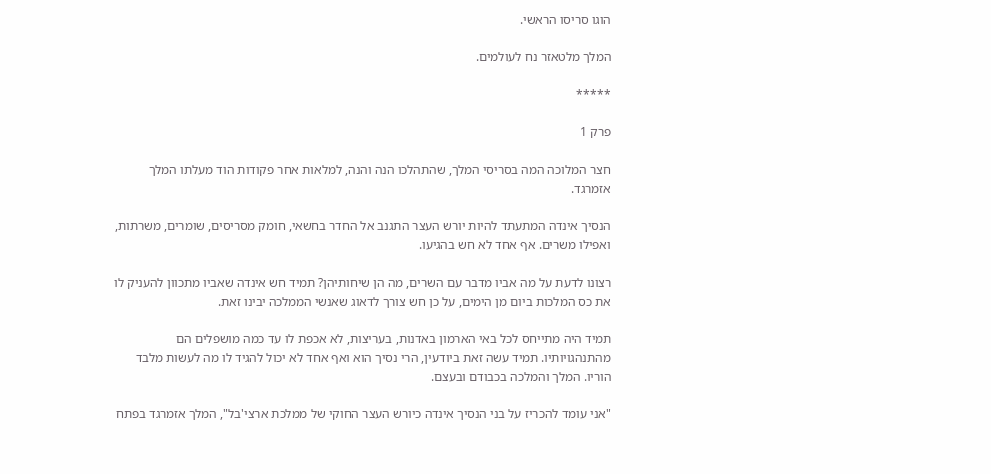הוגו סריסו הראשי.

המלך מלטאזר נח לעולמים.

*****

פרק 1

חצר המלוכה המה בסריסי המלך, שהתהלכו הנה והנה, למלאות אחר פקודות הוד מעלתו המלך אזמרגד.

הנסיך אינדה המתעתד להיות יורש העצר התגנב אל החדר בחשאי, חומק מסריסים, שומרים, משרתות, ואפילו משרים. אף אחד לא חש בהגיעו.

רצונו לדעת על מה אביו מדבר עם השרים, מה הן שיחותיהן? תמיד חש אינדה שאביו מתכוון להעניק לו את כס המלכות ביום מן הימים, על כן חש צורך לדאוג שאנשי הממלכה יבינו זאת.

תמיד היה מתייחס לכל באי הארמון באדנות, בעריצות, לא אכפת לו עד כמה מושפלים הם מהתנהגויותיו. תמיד עשה זאת ביודעין, הרי נסיך הוא ואף אחד לא יכול להגיד לו מה לעשות מלבד הוריו. המלך והמלכה בכבודם ובעצם.

"אני עומד להכריז על בני הנסיך אינדה כיורש העצר החוקי של ממלכת ארצי'בל", המלך אזמרגד בפתח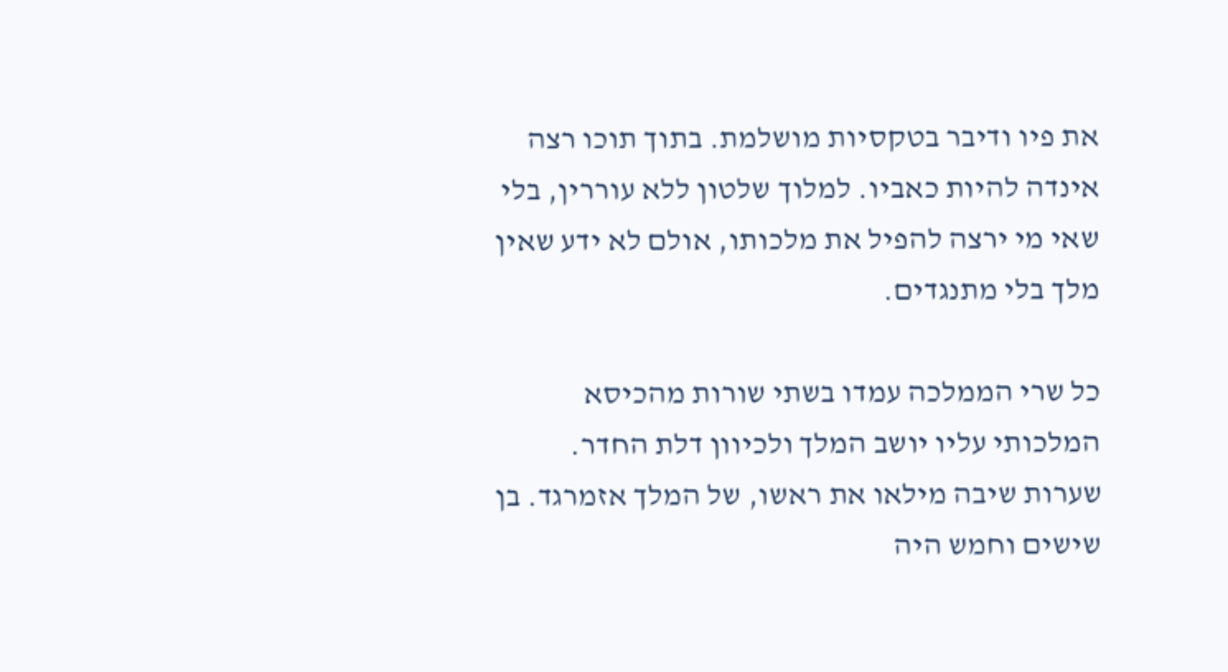את פיו ודיבר בטקסיות מושלמת. בתוך תוכו רצה אינדה להיות כאביו. למלוך שלטון ללא עוררין, בלי שאי מי ירצה להפיל את מלכותו, אולם לא ידע שאין מלך בלי מתנגדים.

כל שרי הממלכה עמדו בשתי שורות מהכיסא המלכותי עליו יושב המלך ולכיוון דלת החדר. שערות שיבה מילאו את ראשו, של המלך אזמרגד. בן שישים וחמש היה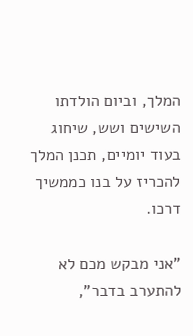המלך, וביום הולדתו השישים ושש, שיחוג בעוד יומיים, תכנן המלך להכריז על בנו כממשיך דרכו.

"אני מבקש מכם לא להתערב בדבר",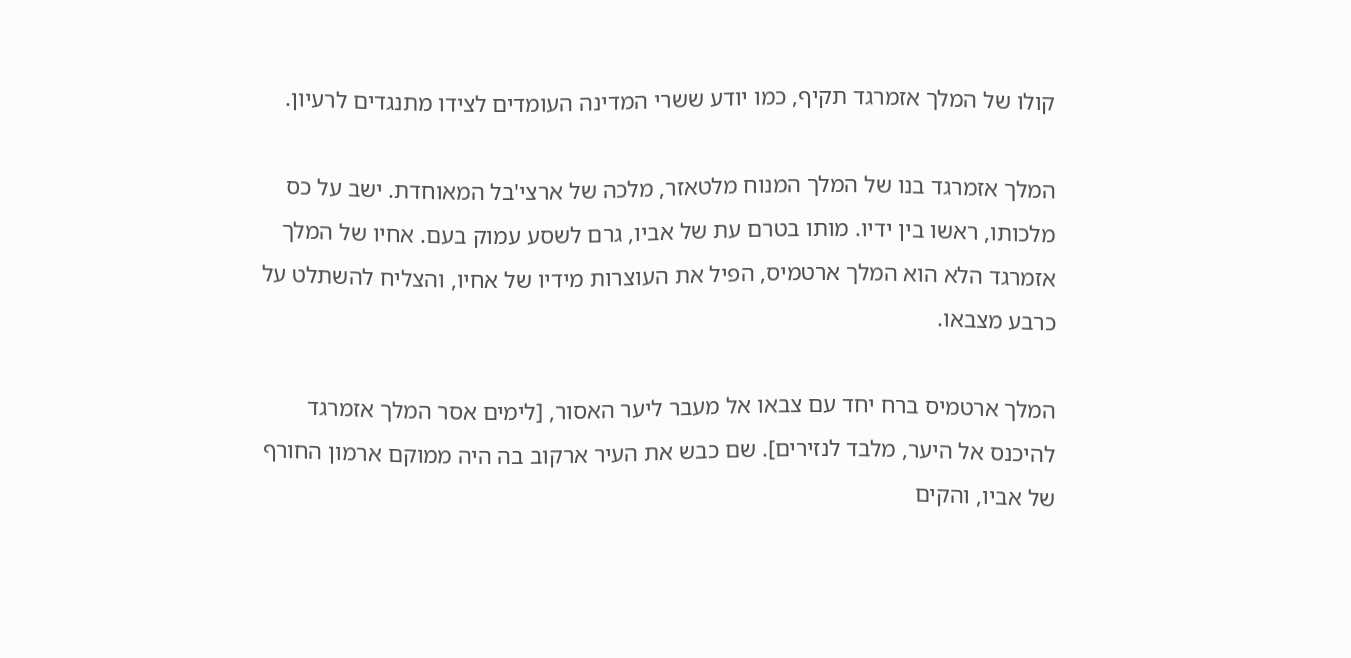קולו של המלך אזמרגד תקיף, כמו יודע ששרי המדינה העומדים לצידו מתנגדים לרעיון.

המלך אזמרגד בנו של המלך המנוח מלטאזר, מלכה של ארצי'בל המאוחדת. ישב על כס מלכותו, ראשו בין ידיו. מותו בטרם עת של אביו, גרם לשסע עמוק בעם. אחיו של המלך אזמרגד הלא הוא המלך ארטמיס, הפיל את העוצרות מידיו של אחיו, והצליח להשתלט על כרבע מצבאו.

המלך ארטמיס ברח יחד עם צבאו אל מעבר ליער האסור, [לימים אסר המלך אזמרגד להיכנס אל היער, מלבד לנזירים]. שם כבש את העיר ארקוב בה היה ממוקם ארמון החורף של אביו, והקים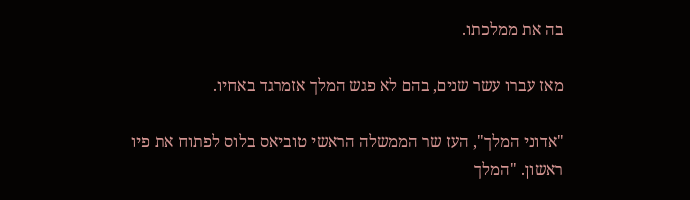בה את ממלכתו.

מאז עברו עשר שנים, בהם לא פגש המלך אזמרגד באחיו.

"אדוני המלך", העז שר הממשלה הראשי טוביאס בלוס לפתוח את פיו ראשון. "המלך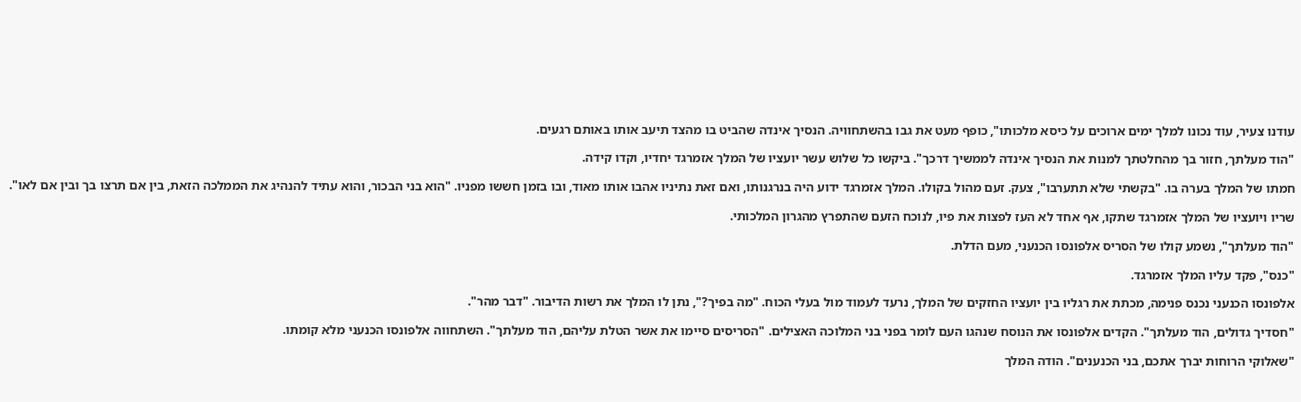עודנו צעיר, עוד נכונו למלך ימים ארוכים על כיסא מלכותו", כופף מעט את גבו בהשתחוויה. הנסיך אינדה שהביט בו מהצד תיעב אותו באותם רגעים.

"הוד מעלתך, חזור בך מהחלטתך למנות את הנסיך אינדה לממשיך דרכך". ביקשו כל שלוש עשר יועציו של המלך אזמרגד יחדיו, וקדו קידה.

חמתו של המלך בערה בו. "בקשתי שלא תתערבו", צעק. זעם מהול בקולו. המלך אזמרגד ידוע היה בנרגנותו, ואם זאת נתיניו אהבו אותו מאוד, ובו בזמן חששו מפניו. "הוא בני הבכור, והוא עתיד להנהיג את הממלכה הזאת, בין אם תרצו בך ובין אם לאו".

שריו ויועציו של המלך אזמרגד שתקו, אף אחד לא העז לפצות את פיו, לנוכח הזעם שהתפרץ מהגרון המלכותי.

"הוד מעלתך", נשמע קולו של הסריס אלפונסו הכנעני, מעם הדלת.

"כנס", פקד עליו המלך אזמרגד.

אלפונסו הכנעני נכנס פנימה, מכתת את רגליו בין יועציו החזקים של המלך, נרעד לעמוד מול בעלי הכוח. "מה בפיך?", נתן לו המלך את רשות הדיבור. "דבר מהר".

"חסדיך גדולים, הוד מעלתך". הקדים אלפונסו את הנוסח שנהגו העם לומר בפני בני המלוכה האצילים. "הסריסים סיימו את אשר הטלת עליהם, הוד מעלתך". השתחווה אלפונסו הכנעני מלא קומתו.

"שאלוקי הרוחות יברך אתכם, בני הכנענים". הודה המלך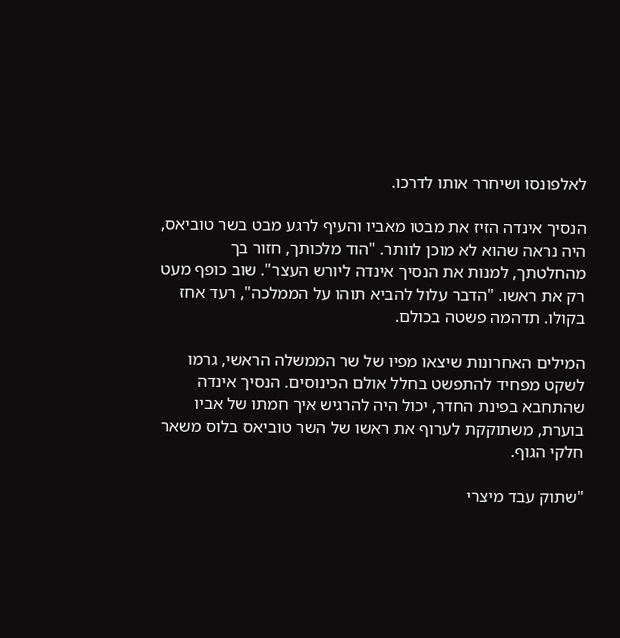לאלפונסו ושיחרר אותו לדרכו.

הנסיך אינדה הזיז את מבטו מאביו והעיף לרגע מבט בשר טוביאס, היה נראה שהוא לא מוכן לוותר. "הוד מלכותך, חזור בך מהחלטתך, למנות את הנסיך אינדה ליורש העצר". שוב כופף מעט רק את ראשו. "הדבר עלול להביא תוהו על הממלכה", רעד אחז בקולו. תדהמה פשטה בכולם.

המילים האחרונות שיצאו מפיו של שר הממשלה הראשי, גרמו לשקט מפחיד להתפשט בחלל אולם הכינוסים. הנסיך אינדה שהתחבא בפינת החדר, יכול היה להרגיש איך חמתו של אביו בוערת, משתוקקת לערוף את ראשו של השר טוביאס בלוס משאר חלקי הגוף.

"שתוק עבד מיצרי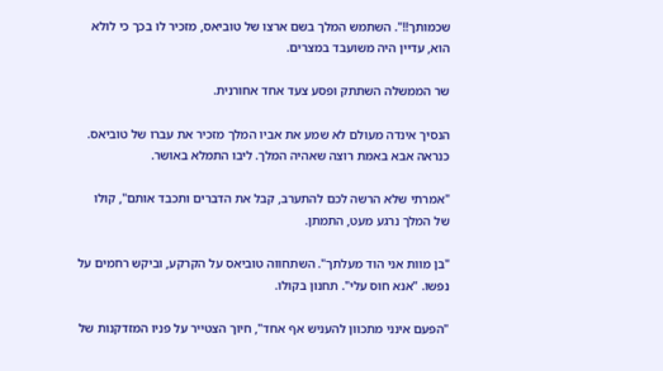שכמותך!!". השתמש המלך בשם ארצו של טוביאס, מזכיר לו בכך כי לולא הוא, עדיין היה משועבד במצרים.

שר הממשלה השתתק ופסע צעד אחד אחורנית.

הנסיך אינדה מעולם לא שמע את אביו המלך מזכיר את עברו של טוביאס. כנראה אבא באמת רוצה שאהיה המלך. ליבו התמלא באושר.

"אמרתי שלא הרשה לכם להתערב, קבל את הדברים ותכבד אותם", קולו של המלך נרגע מעט, התמתן.

"בן מוות אני הוד מעלתך". השתחווה טוביאס על הקרקע, וביקש רחמים על נפשו. "אנא חוס עלי". תחנון בקולו.

"הפעם אינני מתכוון להעניש אף אחד", חיוך הצטייר על פניו המזדקנות של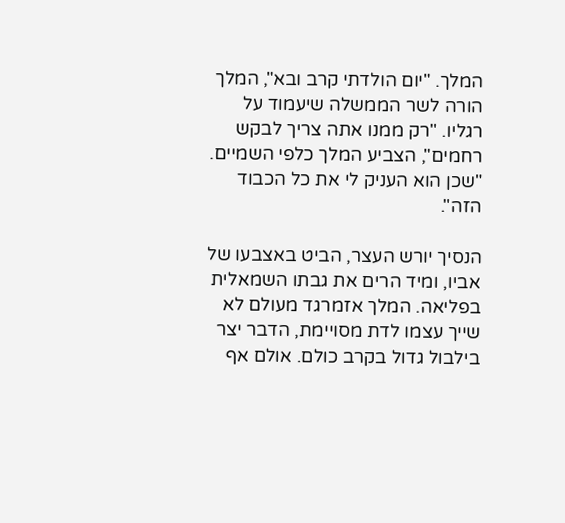המלך. "יום הולדתי קרב ובא", המלך הורה לשר הממשלה שיעמוד על רגליו. "רק ממנו אתה צריך לבקש רחמים", הצביע המלך כלפי השמיים. "שכן הוא העניק לי את כל הכבוד הזה".

הנסיך יורש העצר, הביט באצבעו של אביו, ומיד הרים את גבתו השמאלית בפליאה. המלך אזמרגד מעולם לא שייך עצמו לדת מסויימת, הדבר יצר בילבול גדול בקרב כולם. אולם אף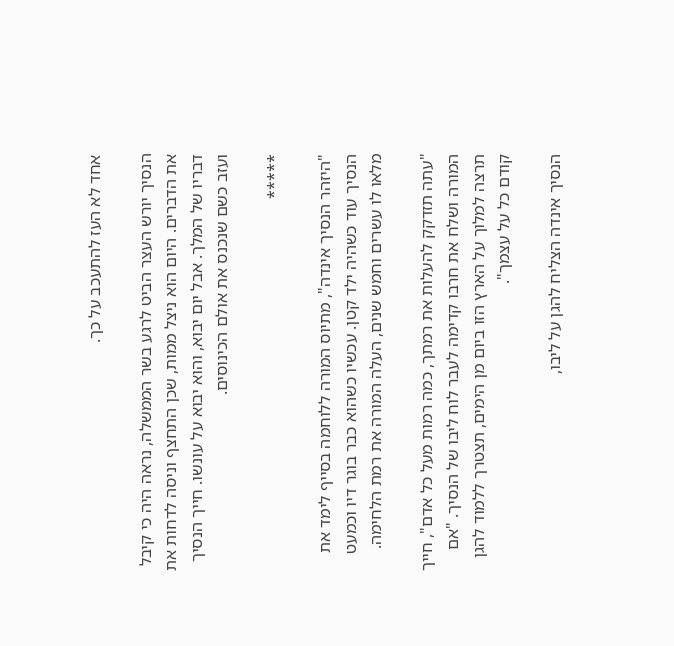אחד לא העז להתעכב על כך.

הנסיך יורש העצר הביט לרגע בשר הממשלה, נראה היה כי קיבל את הדברים. היום הוא ניצל ממות, שכן התחצף וניסה לדחות את דבריו של המלך. אבל יום יבוא, והוא יבוא על עונשו. חייך הנסיך ועזב כשם שנכנס את אולם הכינוסים.

*****

"היזהר הנסיך אינדה", מתיוס המורה ללוחמה בסייף לימד את הנסיך עוד כשהיה ילד קטן. עכשיו כשהוא כבר בוגר דיו וכמעט מלאו לו עשרים וחמש שנים, העלה המורה את רמת הלחימה.

"עתה תזדקק להעלות את רמתך, כמה רמות מעל כל אדם", חייך המורה ושלח את חרבו קדימה לעבר לוח ליבו של הנסיך. "אם תרצה למלוך על הארץ הזו ביום מן הימים, תצטרך ללמוד להגן קודם כל על עצמך".

הנסיך אינדה הצליח להגן על ליבו,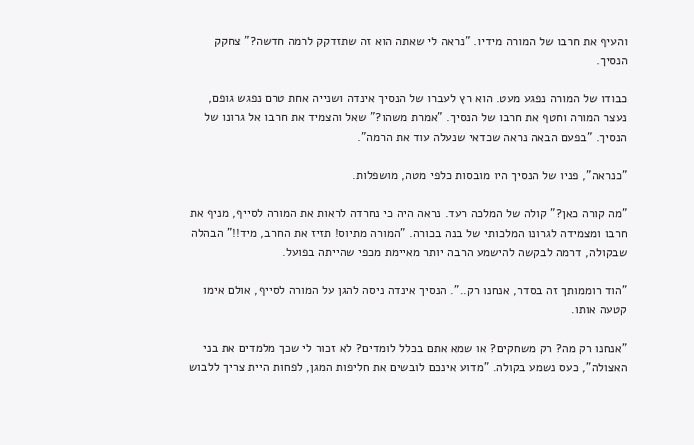והעיף את חרבו של המורה מידיו. "נראה לי שאתה הוא זה שתזדקק לרמה חדשה?" צחקק הנסיך.

כבודו של המורה נפגע מעט. הוא רץ לעברו של הנסיך אינדה ושנייה אחת טרם נפגש גופם, נעצר המורה וחטף את חרבו של הנסיך. "אמרת משהו?" שאל והצמיד את חרבו אל גרונו של הנסיך. "בפעם הבאה נראה שכדאי שנעלה עוד את הרמה".

"כנראה", פניו של הנסיך היו מובסות כלפי מטה, מושפלות.

"מה קורה כאן?" קולה של המלכה רעד. נראה היה כי נחרדה לראות את המורה לסייף, מניף את חרבו ומצמידה לגרונו המלכותי של בנה בכורה. "המורה מתיוס! תזיז את החרב, מיד!!" הבהלה שבקולה, דרמה לבקשה להישמע הרבה יותר מאיימת מכפי שהייתה בפועל.

"הוד רוממותך זה בסדר, אנחנו רק..". הנסיך אינדה ניסה להגן על המורה לסייף, אולם אימו קטעה אותו.

"אנחנו רק מה? רק משחקים? או שמא אתם בכלל לומדים? לא זכור לי שכך מלמדים את בני האצולה", כעס נשמע בקולה. "מדוע אינכם לובשים את חליפות המגן, לפחות היית צריך ללבוש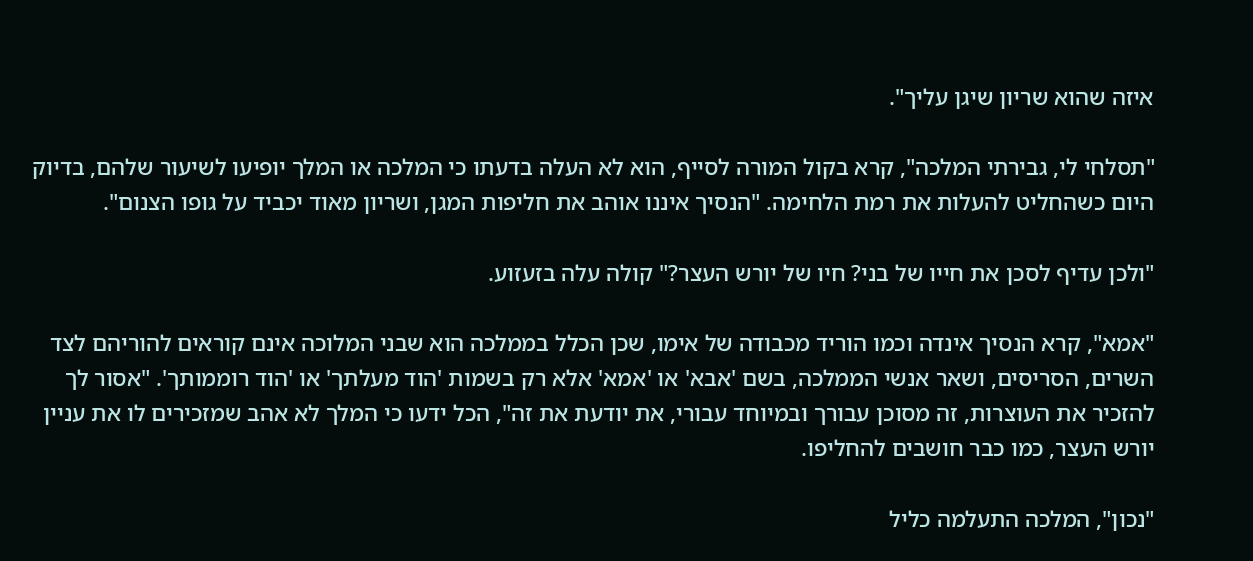איזה שהוא שריון שיגן עליך".

"תסלחי לי, גבירתי המלכה", קרא בקול המורה לסייף, הוא לא העלה בדעתו כי המלכה או המלך יופיעו לשיעור שלהם, בדיוק היום כשהחליט להעלות את רמת הלחימה. "הנסיך איננו אוהב את חליפות המגן, ושריון מאוד יכביד על גופו הצנום".

"ולכן עדיף לסכן את חייו של בני? חיו של יורש העצר?" קולה עלה בזעזוע.

"אמא", קרא הנסיך אינדה וכמו הוריד מכבודה של אימו, שכן הכלל בממלכה הוא שבני המלוכה אינם קוראים להוריהם לצד השרים, הסריסים, ושאר אנשי הממלכה, בשם 'אבא' או 'אמא' אלא רק בשמות 'הוד מעלתך' או 'הוד רוממותך'. "אסור לך להזכיר את העוצרות, זה מסוכן עבורך ובמיוחד עבורי, את יודעת את זה", הכל ידעו כי המלך לא אהב שמזכירים לו את עניין יורש העצר, כמו כבר חושבים להחליפו.

"נכון", המלכה התעלמה כליל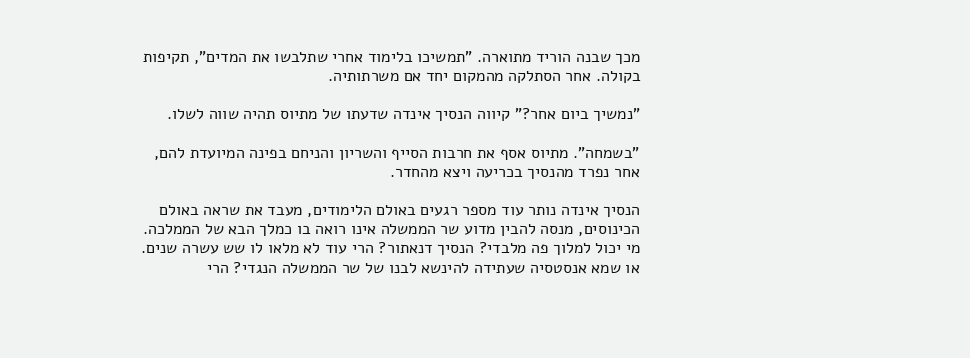מכך שבנה הוריד מתוארה. "תמשיכו בלימוד אחרי שתלבשו את המדים", תקיפות בקולה. אחר הסתלקה מהמקום יחד אם משרתותיה.

"נמשיך ביום אחר?" קיווה הנסיך אינדה שדעתו של מתיוס תהיה שווה לשלו.

"בשמחה". מתיוס אסף את חרבות הסייף והשריון והניחם בפינה המיועדת להם, אחר נפרד מהנסיך בכריעה ויצא מהחדר.

הנסיך אינדה נותר עוד מספר רגעים באולם הלימודים, מעבד את שראה באולם הכינוסים, מנסה להבין מדוע שר הממשלה אינו רואה בו כמלך הבא של הממלכה. מי יכול למלוך פה מלבדי? הנסיך דנאתור? הרי עוד לא מלאו לו שש עשרה שנים. או שמא אנסטסיה שעתידה להינשא לבנו של שר הממשלה הנגדי? הרי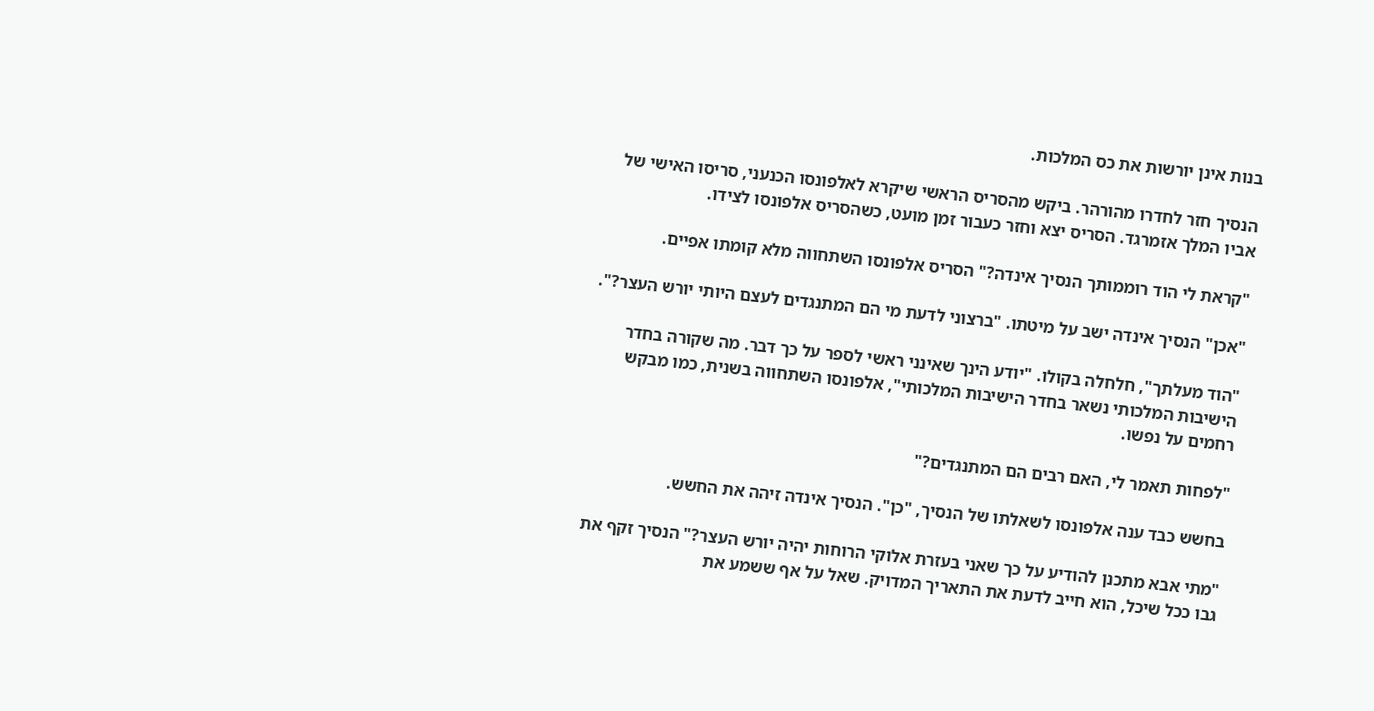בנות אינן יורשות את כס המלכות.

הנסיך חזר לחדרו מהורהר. ביקש מהסריס הראשי שיקרא לאלפונסו הכנעני, סריסו האישי של אביו המלך אזמרגד. הסריס יצא וחזר כעבור זמן מועט, כשהסריס אלפונסו לצידו.

"קראת לי הוד רוממותך הנסיך אינדה?" הסריס אלפונסו השתחווה מלא קומתו אפיים.

"אכן" הנסיך אינדה ישב על מיטתו. "ברצוני לדעת מי הם המתנגדים לעצם היותי יורש העצר?".

"הוד מעלתך", חלחלה בקולו. "יודע הינך שאינני ראשי לספר על כך דבר. מה שקורה בחדר הישיבות המלכותי נשאר בחדר הישיבות המלכותי", אלפונסו השתחווה בשנית, כמו מבקש רחמים על נפשו.

"לפחות תאמר לי, האם רבים הם המתנגדים?"

בחשש כבד ענה אלפונסו לשאלתו של הנסיך, "כן". הנסיך אינדה זיהה את החשש.

"מתי אבא מתכנן להודיע על כך שאני בעזרת אלוקי הרוחות יהיה יורש העצר?" הנסיך זקף את גבו ככל שיכל, הוא חייב לדעת את התאריך המדויק. שאל על אף ששמע את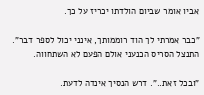אביו אומר שביום הולדתו יכריז על כך.

"כבר אמרתי לך הוד רוממותך, אינני יכול לספר דבר". התנצל הסריס הכנעני אולם הפעם לא השתחווה.

"ובכל זאת..". דרש הנסיך אינדה לדעת.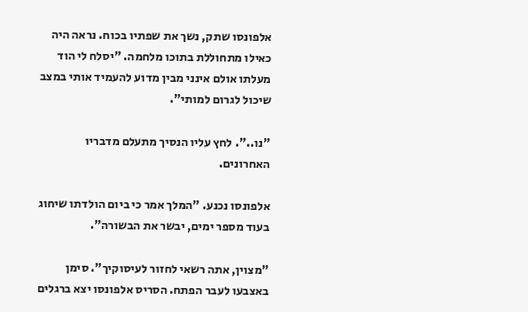אלפונסו שתק, נשך את שפתיו בכוח. נראה היה כאילו מתחוללת בתוכו מלחמה. "יסלח לי הוד מעלתו אולם אינני מבין מדוע להעמיד אותי במצב שיכול לגרום למותי".

"נו..". לחץ עליו הנסיך מתעלם מדבריו האחרונים.

אלפונסו נכנע. "המלך אמר כי ביום הולדתו שיחוג בעוד מספר ימים, יבשר את הבשורה".

"מצוין, אתה רשאי לחזור לעיסוקיך". סימן באצבעו לעבר הפתח. הסריס אלפונסו יצא ברגלים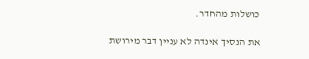כושלות מהחדר.

את הנסיך אינדה לא עניין דבר מירושת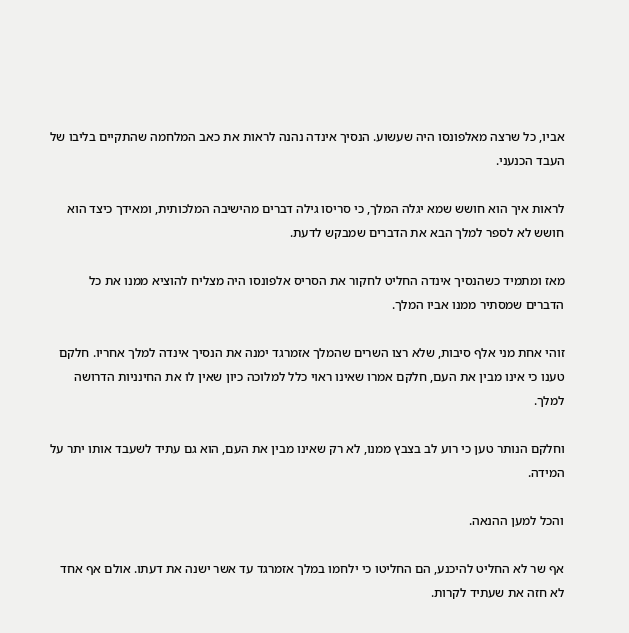אביו, כל שרצה מאלפונסו היה שעשוע. הנסיך אינדה נהנה לראות את כאב המלחמה שהתקיים בליבו של העבד הכנעני.

לראות איך הוא חושש שמא יגלה המלך, כי סריסו גילה דברים מהישיבה המלכותית, ומאידך כיצד הוא חושש לא לספר למלך הבא את הדברים שמבקש לדעת.

מאז ומתמיד כשהנסיך אינדה החליט לחקור את הסריס אלפונסו היה מצליח להוציא ממנו את כל הדברים שמסתיר ממנו אביו המלך.

זוהי אחת מני אלף סיבות, שלא רצו השרים שהמלך אזמרגד ימנה את הנסיך אינדה למלך אחריו. חלקם טענו כי אינו מבין את העם, חלקם אמרו שאינו ראוי כלל למלוכה כיון שאין לו את החינניות הדרושה למלך.

וחלקם הנותר טען כי רוע לב בצבץ ממנו, לא רק שאינו מבין את העם, הוא גם עתיד לשעבד אותו יתר על המידה.

והכל למען ההנאה.

אף שר לא החליט להיכנע, הם החליטו כי ילחמו במלך אזמרגד עד אשר ישנה את דעתו. אולם אף אחד לא חזה את שעתיד לקרות.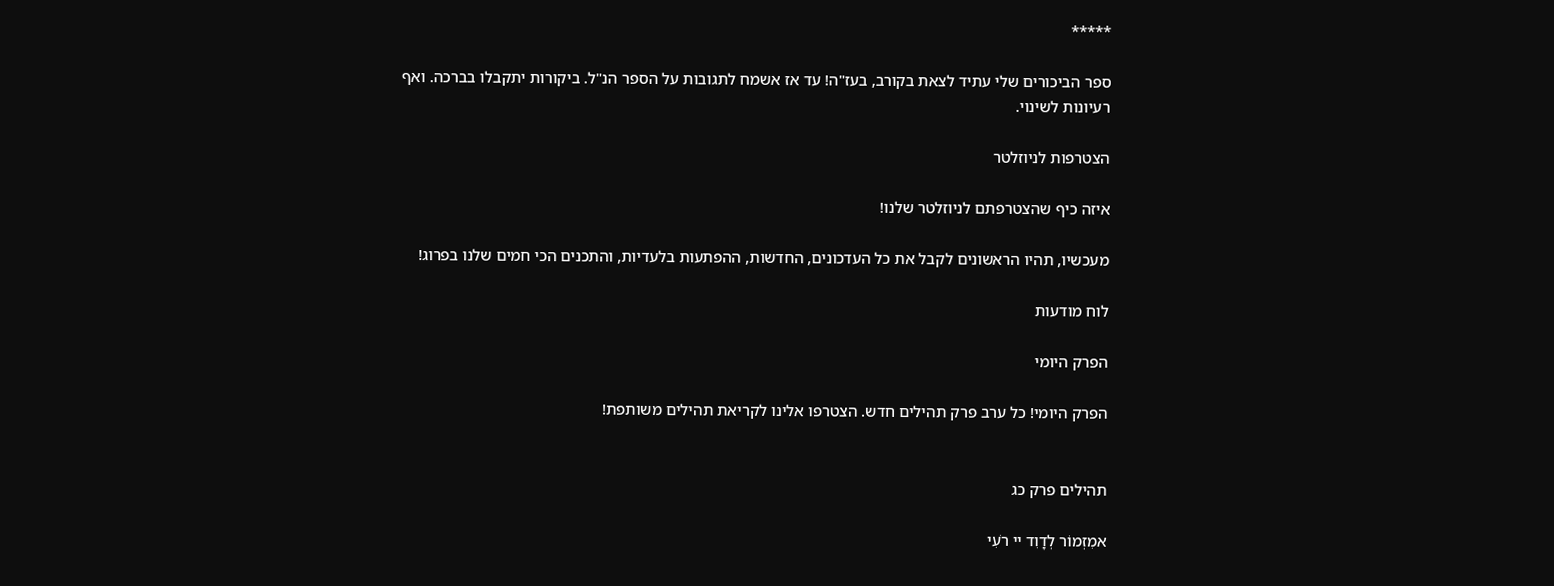*****

ספר הביכורים שלי עתיד לצאת בקורב, בעז"ה! עד אז אשמח לתגובות על הספר הנ"ל. ביקורות יתקבלו בברכה. ואף רעיונות לשינוי.

הצטרפות לניוזלטר

איזה כיף שהצטרפתם לניוזלטר שלנו!

מעכשיו, תהיו הראשונים לקבל את כל העדכונים, החדשות, ההפתעות בלעדיות, והתכנים הכי חמים שלנו בפרוג!

לוח מודעות

הפרק היומי

הפרק היומי! כל ערב פרק תהילים חדש. הצטרפו אלינו לקריאת תהילים משותפת!


תהילים פרק כג

אמִזְמוֹר לְדָוִד יי רֹעִי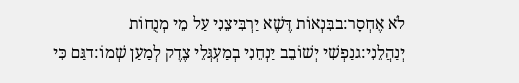לֹא אֶחְסָר:בבִּנְאוֹת דֶּשֶׁא יַרְבִּיצֵנִי עַל מֵי מְנֻחוֹת יְנַהֲלֵנִי:גנַפְשִׁי יְשׁוֹבֵב יַנְחֵנִי בְמַעְגְּלֵי צֶדֶק לְמַעַן שְׁמוֹ:דגַּם כִּי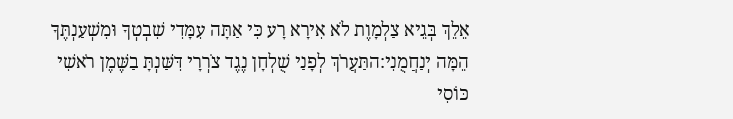אֵלֵךְ בְּגֵיא צַלְמָוֶת לֹא אִירָא רָע כִּי אַתָּה עִמָּדִי שִׁבְטְךָ וּמִשְׁעַנְתֶּךָ הֵמָּה יְנַחֲמֻנִי:התַּעֲרֹךְ לְפָנַי שֻׁלְחָן נֶגֶד צֹרְרָי דִּשַּׁנְתָּ בַשֶּׁמֶן רֹאשִׁי כּוֹסִי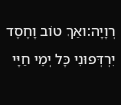רְוָיָה:ואַךְ טוֹב וָחֶסֶד יִרְדְּפוּנִי כָּל יְמֵי חַיָּי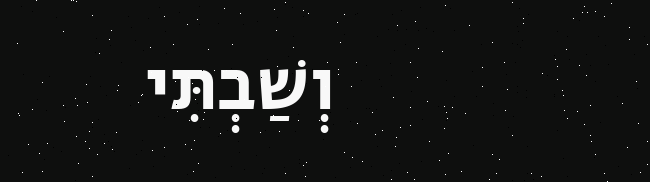וְשַׁבְתִּי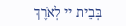בְּבֵית יי לְאֹרֶךְ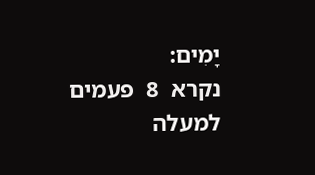יָמִים:
נקרא  8  פעמים
למעלה